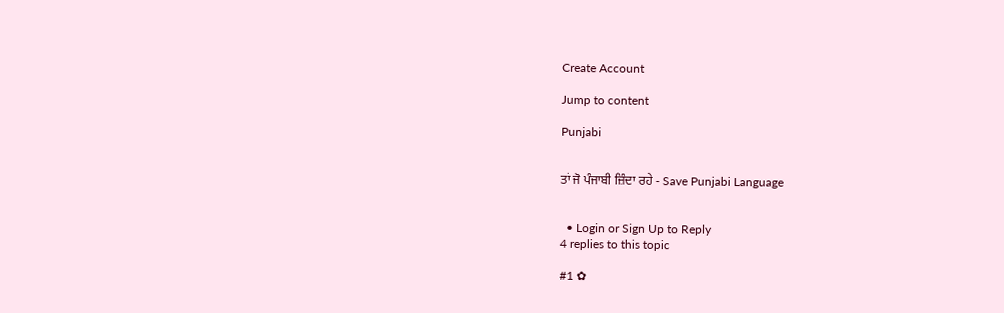Create Account

Jump to content

Punjabi


ਤਾਂ ਜੋ ਪੰਜਾਬੀ ਜ਼ਿੰਦਾ ਰਹੇ - Save Punjabi Language


  • Login or Sign Up to Reply
4 replies to this topic

#1 ✿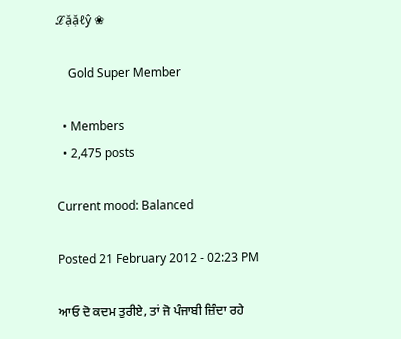ℒặặℓŷ ❀

    Gold Super Member

  • Members
  • 2,475 posts

Current mood: Balanced

Posted 21 February 2012 - 02:23 PM

ਆਓ ਦੋ ਕਦਮ ਤੁਰੀਏ, ਤਾਂ ਜੋ ਪੰਜਾਬੀ ਜ਼ਿੰਦਾ ਰਹੇ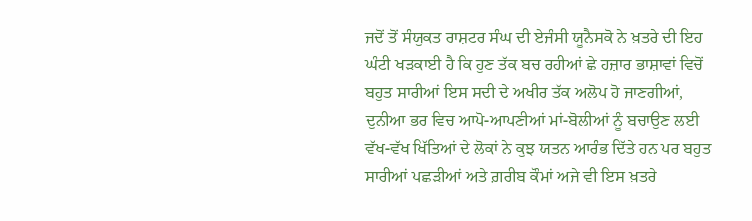ਜਦੋਂ ਤੋਂ ਸੰਯੁਕਤ ਰਾਸ਼ਟਰ ਸੰਘ ਦੀ ਏਜੰਸੀ ਯੂਨੈਸਕੋ ਨੇ ਖ਼ਤਰੇ ਦੀ ਇਹ ਘੰਟੀ ਖੜਕਾਈ ਹੈ ਕਿ ਹੁਣ ਤੱਕ ਬਚ ਰਹੀਆਂ ਛੇ ਹਜ਼ਾਰ ਭਾਸ਼ਾਵਾਂ ਵਿਚੋਂ ਬਹੁਤ ਸਾਰੀਆਂ ਇਸ ਸਦੀ ਦੇ ਅਖੀਰ ਤੱਕ ਅਲੋਪ ਹੋ ਜਾਣਗੀਆਂ, ਦੁਨੀਆ ਭਰ ਵਿਚ ਆਪੋ-ਆਪਣੀਆਂ ਮਾਂ-ਬੋਲੀਆਂ ਨੂੰ ਬਚਾਉਣ ਲਈ ਵੱਖ-ਵੱਖ ਖਿੱਤਿਆਂ ਦੇ ਲੋਕਾਂ ਨੇ ਕੁਝ ਯਤਨ ਆਰੰਭ ਦਿੱਤੇ ਹਨ ਪਰ ਬਹੁਤ ਸਾਰੀਆਂ ਪਛੜੀਆਂ ਅਤੇ ਗ਼ਰੀਬ ਕੌਮਾਂ ਅਜੇ ਵੀ ਇਸ ਖ਼ਤਰੇ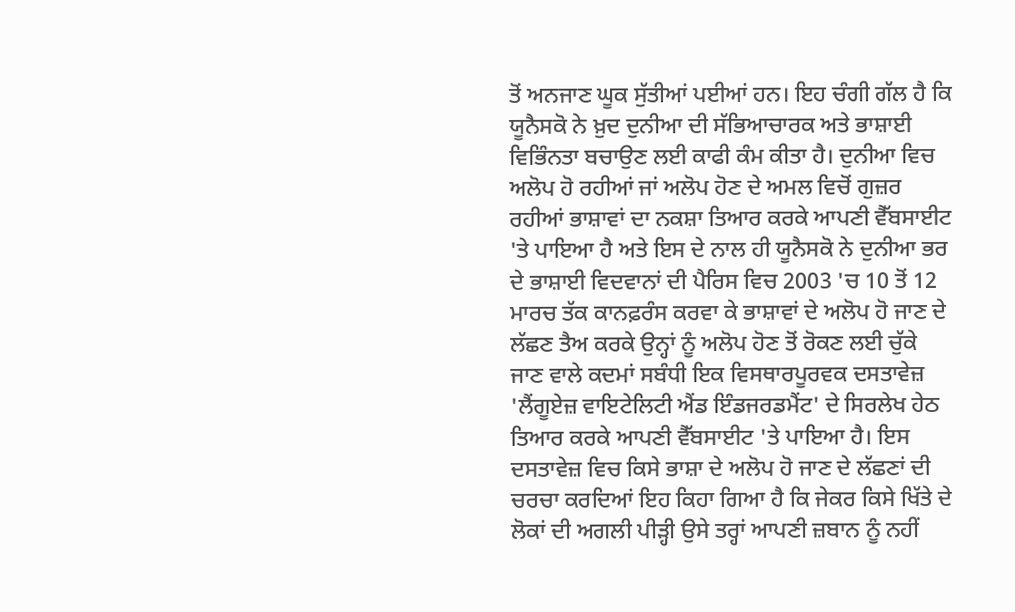ਤੋਂ ਅਨਜਾਣ ਘੂਕ ਸੁੱਤੀਆਂ ਪਈਆਂ ਹਨ। ਇਹ ਚੰਗੀ ਗੱਲ ਹੈ ਕਿ ਯੂਨੈਸਕੋ ਨੇ ਖ਼ੁਦ ਦੁਨੀਆ ਦੀ ਸੱਭਿਆਚਾਰਕ ਅਤੇ ਭਾਸ਼ਾਈ ਵਿਭਿੰਨਤਾ ਬਚਾਉਣ ਲਈ ਕਾਫੀ ਕੰਮ ਕੀਤਾ ਹੈ। ਦੁਨੀਆ ਵਿਚ ਅਲੋਪ ਹੋ ਰਹੀਆਂ ਜਾਂ ਅਲੋਪ ਹੋਣ ਦੇ ਅਮਲ ਵਿਚੋਂ ਗੁਜ਼ਰ ਰਹੀਆਂ ਭਾਸ਼ਾਵਾਂ ਦਾ ਨਕਸ਼ਾ ਤਿਆਰ ਕਰਕੇ ਆਪਣੀ ਵੈੱਬਸਾਈਟ 'ਤੇ ਪਾਇਆ ਹੈ ਅਤੇ ਇਸ ਦੇ ਨਾਲ ਹੀ ਯੂਨੈਸਕੋ ਨੇ ਦੁਨੀਆ ਭਰ ਦੇ ਭਾਸ਼ਾਈ ਵਿਦਵਾਨਾਂ ਦੀ ਪੈਰਿਸ ਵਿਚ 2003 'ਚ 10 ਤੋਂ 12 ਮਾਰਚ ਤੱਕ ਕਾਨਫ਼ਰੰਸ ਕਰਵਾ ਕੇ ਭਾਸ਼ਾਵਾਂ ਦੇ ਅਲੋਪ ਹੋ ਜਾਣ ਦੇ ਲੱਛਣ ਤੈਅ ਕਰਕੇ ਉਨ੍ਹਾਂ ਨੂੰ ਅਲੋਪ ਹੋਣ ਤੋਂ ਰੋਕਣ ਲਈ ਚੁੱਕੇ ਜਾਣ ਵਾਲੇ ਕਦਮਾਂ ਸਬੰਧੀ ਇਕ ਵਿਸਥਾਰਪੂਰਵਕ ਦਸਤਾਵੇਜ਼ 'ਲੈਂਗੂਏਜ਼ ਵਾਇਟੇਲਿਟੀ ਐਂਡ ਇੰਡਜਰਡਮੈਂਟ' ਦੇ ਸਿਰਲੇਖ ਹੇਠ ਤਿਆਰ ਕਰਕੇ ਆਪਣੀ ਵੈੱਬਸਾਈਟ 'ਤੇ ਪਾਇਆ ਹੈ। ਇਸ ਦਸਤਾਵੇਜ਼ ਵਿਚ ਕਿਸੇ ਭਾਸ਼ਾ ਦੇ ਅਲੋਪ ਹੋ ਜਾਣ ਦੇ ਲੱਛਣਾਂ ਦੀ ਚਰਚਾ ਕਰਦਿਆਂ ਇਹ ਕਿਹਾ ਗਿਆ ਹੈ ਕਿ ਜੇਕਰ ਕਿਸੇ ਖਿੱਤੇ ਦੇ ਲੋਕਾਂ ਦੀ ਅਗਲੀ ਪੀੜ੍ਹੀ ਉਸੇ ਤਰ੍ਹਾਂ ਆਪਣੀ ਜ਼ਬਾਨ ਨੂੰ ਨਹੀਂ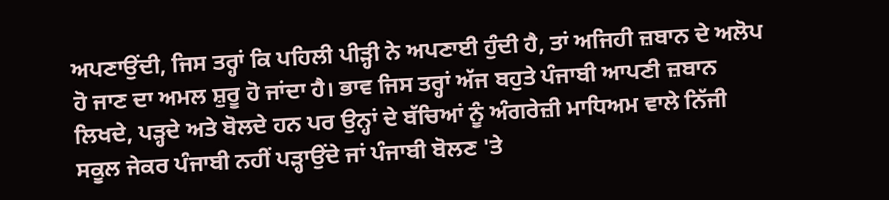ਅਪਣਾਉਂਦੀ, ਜਿਸ ਤਰ੍ਹਾਂ ਕਿ ਪਹਿਲੀ ਪੀੜ੍ਹੀ ਨੇ ਅਪਣਾਈ ਹੁੰਦੀ ਹੈ, ਤਾਂ ਅਜਿਹੀ ਜ਼ਬਾਨ ਦੇ ਅਲੋਪ ਹੋ ਜਾਣ ਦਾ ਅਮਲ ਸ਼ੁਰੂ ਹੋ ਜਾਂਦਾ ਹੈ। ਭਾਵ ਜਿਸ ਤਰ੍ਹਾਂ ਅੱਜ ਬਹੁਤੇ ਪੰਜਾਬੀ ਆਪਣੀ ਜ਼ਬਾਨ ਲਿਖਦੇ, ਪੜ੍ਹਦੇ ਅਤੇ ਬੋਲਦੇ ਹਨ ਪਰ ਉਨ੍ਹਾਂ ਦੇ ਬੱਚਿਆਂ ਨੂੰ ਅੰਗਰੇਜ਼ੀ ਮਾਧਿਅਮ ਵਾਲੇ ਨਿੱਜੀ ਸਕੂਲ ਜੇਕਰ ਪੰਜਾਬੀ ਨਹੀਂ ਪੜ੍ਹਾਉਂਦੇ ਜਾਂ ਪੰਜਾਬੀ ਬੋਲਣ 'ਤੇ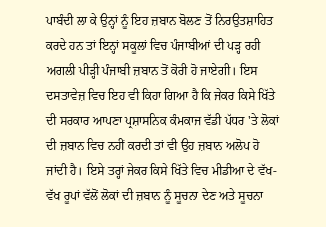ਪਾਬੰਦੀ ਲਾ ਕੇ ਉਨ੍ਹਾਂ ਨੂੰ ਇਹ ਜ਼ਬਾਨ ਬੋਲਣ ਤੋਂ ਨਿਰਉਤਸ਼ਾਹਿਤ ਕਰਦੇ ਹਨ ਤਾਂ ਇਨ੍ਹਾਂ ਸਕੂਲਾਂ ਵਿਚ ਪੰਜਾਬੀਆਂ ਦੀ ਪੜ੍ਹ ਰਹੀ ਅਗਲੀ ਪੀੜ੍ਹੀ ਪੰਜਾਬੀ ਜ਼ਬਾਨ ਤੋਂ ਕੋਰੀ ਹੋ ਜਾਏਗੀ। ਇਸ ਦਸਤਾਵੇਜ਼ ਵਿਚ ਇਹ ਵੀ ਕਿਹਾ ਗਿਆ ਹੈ ਕਿ ਜੇਕਰ ਕਿਸੇ ਖਿੱਤੇ ਦੀ ਸਰਕਾਰ ਆਪਣਾ ਪ੍ਰਸ਼ਾਸਨਿਕ ਕੰਮਕਾਜ ਵੱਡੀ ਪੱਧਰ 'ਤੇ ਲੋਕਾਂ ਦੀ ਜ਼ਬਾਨ ਵਿਚ ਨਹੀਂ ਕਰਦੀ ਤਾਂ ਵੀ ਉਹ ਜ਼ਬਾਨ ਅਲੋਪ ਹੋ ਜਾਂਦੀ ਹੈ। ਇਸੇ ਤਰ੍ਹਾਂ ਜੇਕਰ ਕਿਸੇ ਖਿੱਤੇ ਵਿਚ ਮੀਡੀਆ ਦੇ ਵੱਖ-ਵੱਖ ਰੂਪਾਂ ਵੱਲੋਂ ਲੋਕਾਂ ਦੀ ਜ਼ਬਾਨ ਨੂੰ ਸੂਚਨਾ ਦੇਣ ਅਤੇ ਸੂਚਨਾ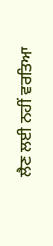ਲੈਣ ਲਈ ਨਹੀਂ ਵਰਤਿਆ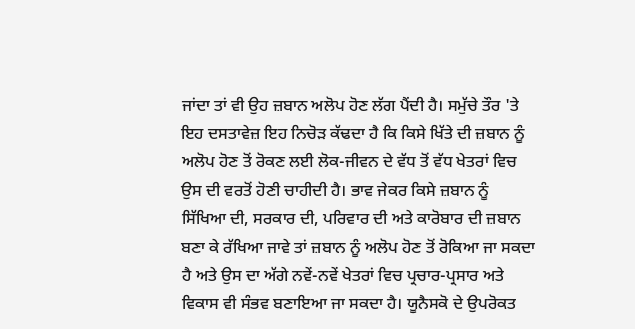ਜਾਂਦਾ ਤਾਂ ਵੀ ਉਹ ਜ਼ਬਾਨ ਅਲੋਪ ਹੋਣ ਲੱਗ ਪੈਂਦੀ ਹੈ। ਸਮੁੱਚੇ ਤੌਰ 'ਤੇ ਇਹ ਦਸਤਾਵੇਜ਼ ਇਹ ਨਿਚੋੜ ਕੱਢਦਾ ਹੈ ਕਿ ਕਿਸੇ ਖਿੱਤੇ ਦੀ ਜ਼ਬਾਨ ਨੂੰ ਅਲੋਪ ਹੋਣ ਤੋਂ ਰੋਕਣ ਲਈ ਲੋਕ-ਜੀਵਨ ਦੇ ਵੱਧ ਤੋਂ ਵੱਧ ਖੇਤਰਾਂ ਵਿਚ ਉਸ ਦੀ ਵਰਤੋਂ ਹੋਣੀ ਚਾਹੀਦੀ ਹੈ। ਭਾਵ ਜੇਕਰ ਕਿਸੇ ਜ਼ਬਾਨ ਨੂੰ ਸਿੱਖਿਆ ਦੀ, ਸਰਕਾਰ ਦੀ, ਪਰਿਵਾਰ ਦੀ ਅਤੇ ਕਾਰੋਬਾਰ ਦੀ ਜ਼ਬਾਨ ਬਣਾ ਕੇ ਰੱਖਿਆ ਜਾਵੇ ਤਾਂ ਜ਼ਬਾਨ ਨੂੰ ਅਲੋਪ ਹੋਣ ਤੋਂ ਰੋਕਿਆ ਜਾ ਸਕਦਾ ਹੈ ਅਤੇ ਉਸ ਦਾ ਅੱਗੇ ਨਵੇਂ-ਨਵੇਂ ਖੇਤਰਾਂ ਵਿਚ ਪ੍ਰਚਾਰ-ਪ੍ਰਸਾਰ ਅਤੇ ਵਿਕਾਸ ਵੀ ਸੰਭਵ ਬਣਾਇਆ ਜਾ ਸਕਦਾ ਹੈ। ਯੂਨੈਸਕੋ ਦੇ ਉਪਰੋਕਤ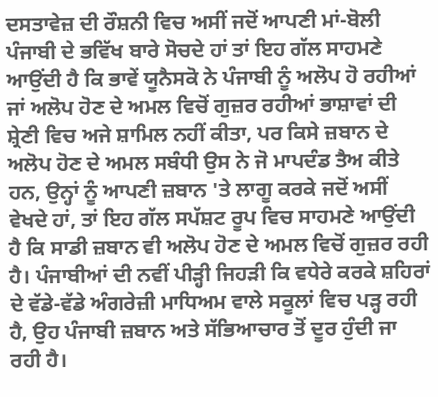ਦਸਤਾਵੇਜ਼ ਦੀ ਰੌਸ਼ਨੀ ਵਿਚ ਅਸੀਂ ਜਦੋਂ ਆਪਣੀ ਮਾਂ-ਬੋਲੀ ਪੰਜਾਬੀ ਦੇ ਭਵਿੱਖ ਬਾਰੇ ਸੋਚਦੇ ਹਾਂ ਤਾਂ ਇਹ ਗੱਲ ਸਾਹਮਣੇ ਆਉਂਦੀ ਹੈ ਕਿ ਭਾਵੇਂ ਯੂਨੈਸਕੋ ਨੇ ਪੰਜਾਬੀ ਨੂੰ ਅਲੋਪ ਹੋ ਰਹੀਆਂ ਜਾਂ ਅਲੋਪ ਹੋਣ ਦੇ ਅਮਲ ਵਿਚੋਂ ਗੁਜ਼ਰ ਰਹੀਆਂ ਭਾਸ਼ਾਵਾਂ ਦੀ ਸ਼੍ਰੇਣੀ ਵਿਚ ਅਜੇ ਸ਼ਾਮਿਲ ਨਹੀਂ ਕੀਤਾ, ਪਰ ਕਿਸੇ ਜ਼ਬਾਨ ਦੇ ਅਲੋਪ ਹੋਣ ਦੇ ਅਮਲ ਸਬੰਧੀ ਉਸ ਨੇ ਜੋ ਮਾਪਦੰਡ ਤੈਅ ਕੀਤੇ ਹਨ, ਉਨ੍ਹਾਂ ਨੂੰ ਆਪਣੀ ਜ਼ਬਾਨ 'ਤੇ ਲਾਗੂ ਕਰਕੇ ਜਦੋਂ ਅਸੀਂ ਵੇਖਦੇ ਹਾਂ, ਤਾਂ ਇਹ ਗੱਲ ਸਪੱਸ਼ਟ ਰੂਪ ਵਿਚ ਸਾਹਮਣੇ ਆਉਂਦੀ ਹੈ ਕਿ ਸਾਡੀ ਜ਼ਬਾਨ ਵੀ ਅਲੋਪ ਹੋਣ ਦੇ ਅਮਲ ਵਿਚੋਂ ਗੁਜ਼ਰ ਰਹੀ ਹੈ। ਪੰਜਾਬੀਆਂ ਦੀ ਨਵੀਂ ਪੀੜ੍ਹੀ ਜਿਹੜੀ ਕਿ ਵਧੇਰੇ ਕਰਕੇ ਸ਼ਹਿਰਾਂ ਦੇ ਵੱਡੇ-ਵੱਡੇ ਅੰਗਰੇਜ਼ੀ ਮਾਧਿਅਮ ਵਾਲੇ ਸਕੂਲਾਂ ਵਿਚ ਪੜ੍ਹ ਰਹੀ ਹੈ, ਉਹ ਪੰਜਾਬੀ ਜ਼ਬਾਨ ਅਤੇ ਸੱਭਿਆਚਾਰ ਤੋਂ ਦੂਰ ਹੁੰਦੀ ਜਾ ਰਹੀ ਹੈ।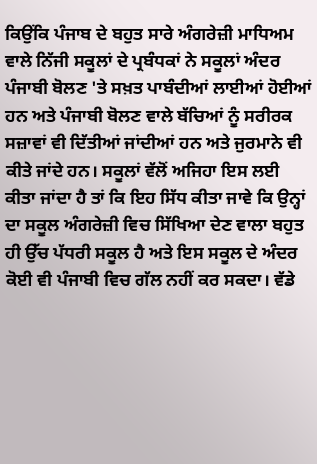ਕਿਉਂਕਿ ਪੰਜਾਬ ਦੇ ਬਹੁਤ ਸਾਰੇ ਅੰਗਰੇਜ਼ੀ ਮਾਧਿਅਮ ਵਾਲੇ ਨਿੱਜੀ ਸਕੂਲਾਂ ਦੇ ਪ੍ਰਬੰਧਕਾਂ ਨੇ ਸਕੂਲਾਂ ਅੰਦਰ ਪੰਜਾਬੀ ਬੋਲਣ 'ਤੇ ਸਖ਼ਤ ਪਾਬੰਦੀਆਂ ਲਾਈਆਂ ਹੋਈਆਂ ਹਨ ਅਤੇ ਪੰਜਾਬੀ ਬੋਲਣ ਵਾਲੇ ਬੱਚਿਆਂ ਨੂੰ ਸਰੀਰਕ ਸਜ਼ਾਵਾਂ ਵੀ ਦਿੱਤੀਆਂ ਜਾਂਦੀਆਂ ਹਨ ਅਤੇ ਜੁਰਮਾਨੇ ਵੀ ਕੀਤੇ ਜਾਂਦੇ ਹਨ। ਸਕੂਲਾਂ ਵੱਲੋਂ ਅਜਿਹਾ ਇਸ ਲਈ ਕੀਤਾ ਜਾਂਦਾ ਹੈ ਤਾਂ ਕਿ ਇਹ ਸਿੱਧ ਕੀਤਾ ਜਾਵੇ ਕਿ ਉਨ੍ਹਾਂ ਦਾ ਸਕੂਲ ਅੰਗਰੇਜ਼ੀ ਵਿਚ ਸਿੱਖਿਆ ਦੇਣ ਵਾਲਾ ਬਹੁਤ ਹੀ ਉੱਚ ਪੱਧਰੀ ਸਕੂਲ ਹੈ ਅਤੇ ਇਸ ਸਕੂਲ ਦੇ ਅੰਦਰ ਕੋਈ ਵੀ ਪੰਜਾਬੀ ਵਿਚ ਗੱਲ ਨਹੀਂ ਕਰ ਸਕਦਾ। ਵੱਡੇ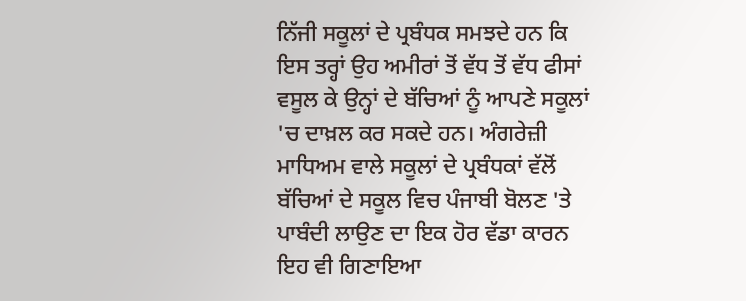ਨਿੱਜੀ ਸਕੂਲਾਂ ਦੇ ਪ੍ਰਬੰਧਕ ਸਮਝਦੇ ਹਨ ਕਿ ਇਸ ਤਰ੍ਹਾਂ ਉਹ ਅਮੀਰਾਂ ਤੋਂ ਵੱਧ ਤੋਂ ਵੱਧ ਫੀਸਾਂ ਵਸੂਲ ਕੇ ਉਨ੍ਹਾਂ ਦੇ ਬੱਚਿਆਂ ਨੂੰ ਆਪਣੇ ਸਕੂਲਾਂ 'ਚ ਦਾਖ਼ਲ ਕਰ ਸਕਦੇ ਹਨ। ਅੰਗਰੇਜ਼ੀ ਮਾਧਿਅਮ ਵਾਲੇ ਸਕੂਲਾਂ ਦੇ ਪ੍ਰਬੰਧਕਾਂ ਵੱਲੋਂ ਬੱਚਿਆਂ ਦੇ ਸਕੂਲ ਵਿਚ ਪੰਜਾਬੀ ਬੋਲਣ 'ਤੇ ਪਾਬੰਦੀ ਲਾਉਣ ਦਾ ਇਕ ਹੋਰ ਵੱਡਾ ਕਾਰਨ ਇਹ ਵੀ ਗਿਣਾਇਆ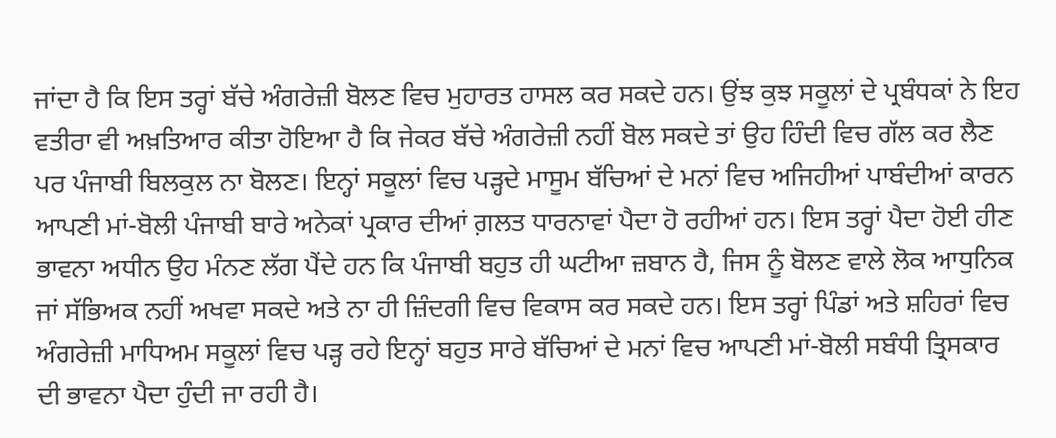ਜਾਂਦਾ ਹੈ ਕਿ ਇਸ ਤਰ੍ਹਾਂ ਬੱਚੇ ਅੰਗਰੇਜ਼ੀ ਬੋਲਣ ਵਿਚ ਮੁਹਾਰਤ ਹਾਸਲ ਕਰ ਸਕਦੇ ਹਨ। ਉਂਝ ਕੁਝ ਸਕੂਲਾਂ ਦੇ ਪ੍ਰਬੰਧਕਾਂ ਨੇ ਇਹ ਵਤੀਰਾ ਵੀ ਅਖ਼ਤਿਆਰ ਕੀਤਾ ਹੋਇਆ ਹੈ ਕਿ ਜੇਕਰ ਬੱਚੇ ਅੰਗਰੇਜ਼ੀ ਨਹੀਂ ਬੋਲ ਸਕਦੇ ਤਾਂ ਉਹ ਹਿੰਦੀ ਵਿਚ ਗੱਲ ਕਰ ਲੈਣ ਪਰ ਪੰਜਾਬੀ ਬਿਲਕੁਲ ਨਾ ਬੋਲਣ। ਇਨ੍ਹਾਂ ਸਕੂਲਾਂ ਵਿਚ ਪੜ੍ਹਦੇ ਮਾਸੂਮ ਬੱਚਿਆਂ ਦੇ ਮਨਾਂ ਵਿਚ ਅਜਿਹੀਆਂ ਪਾਬੰਦੀਆਂ ਕਾਰਨ ਆਪਣੀ ਮਾਂ-ਬੋਲੀ ਪੰਜਾਬੀ ਬਾਰੇ ਅਨੇਕਾਂ ਪ੍ਰਕਾਰ ਦੀਆਂ ਗ਼ਲਤ ਧਾਰਨਾਵਾਂ ਪੈਦਾ ਹੋ ਰਹੀਆਂ ਹਨ। ਇਸ ਤਰ੍ਹਾਂ ਪੈਦਾ ਹੋਈ ਹੀਣ ਭਾਵਨਾ ਅਧੀਨ ਉਹ ਮੰਨਣ ਲੱਗ ਪੈਂਦੇ ਹਨ ਕਿ ਪੰਜਾਬੀ ਬਹੁਤ ਹੀ ਘਟੀਆ ਜ਼ਬਾਨ ਹੈ, ਜਿਸ ਨੂੰ ਬੋਲਣ ਵਾਲੇ ਲੋਕ ਆਧੁਨਿਕ ਜਾਂ ਸੱਭਿਅਕ ਨਹੀਂ ਅਖਵਾ ਸਕਦੇ ਅਤੇ ਨਾ ਹੀ ਜ਼ਿੰਦਗੀ ਵਿਚ ਵਿਕਾਸ ਕਰ ਸਕਦੇ ਹਨ। ਇਸ ਤਰ੍ਹਾਂ ਪਿੰਡਾਂ ਅਤੇ ਸ਼ਹਿਰਾਂ ਵਿਚ ਅੰਗਰੇਜ਼ੀ ਮਾਧਿਅਮ ਸਕੂਲਾਂ ਵਿਚ ਪੜ੍ਹ ਰਹੇ ਇਨ੍ਹਾਂ ਬਹੁਤ ਸਾਰੇ ਬੱਚਿਆਂ ਦੇ ਮਨਾਂ ਵਿਚ ਆਪਣੀ ਮਾਂ-ਬੋਲੀ ਸਬੰਧੀ ਤ੍ਰਿਸਕਾਰ ਦੀ ਭਾਵਨਾ ਪੈਦਾ ਹੁੰਦੀ ਜਾ ਰਹੀ ਹੈ।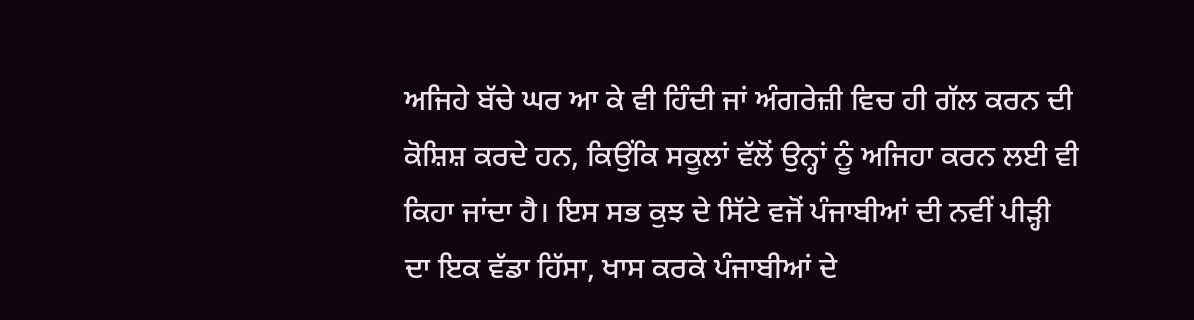ਅਜਿਹੇ ਬੱਚੇ ਘਰ ਆ ਕੇ ਵੀ ਹਿੰਦੀ ਜਾਂ ਅੰਗਰੇਜ਼ੀ ਵਿਚ ਹੀ ਗੱਲ ਕਰਨ ਦੀ ਕੋਸ਼ਿਸ਼ ਕਰਦੇ ਹਨ, ਕਿਉਂਕਿ ਸਕੂਲਾਂ ਵੱਲੋਂ ਉਨ੍ਹਾਂ ਨੂੰ ਅਜਿਹਾ ਕਰਨ ਲਈ ਵੀ ਕਿਹਾ ਜਾਂਦਾ ਹੈ। ਇਸ ਸਭ ਕੁਝ ਦੇ ਸਿੱਟੇ ਵਜੋਂ ਪੰਜਾਬੀਆਂ ਦੀ ਨਵੀਂ ਪੀੜ੍ਹੀ ਦਾ ਇਕ ਵੱਡਾ ਹਿੱਸਾ, ਖਾਸ ਕਰਕੇ ਪੰਜਾਬੀਆਂ ਦੇ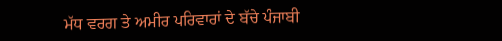ਮੱਧ ਵਰਗ ਤੇ ਅਮੀਰ ਪਰਿਵਾਰਾਂ ਦੇ ਬੱਚੇ ਪੰਜਾਬੀ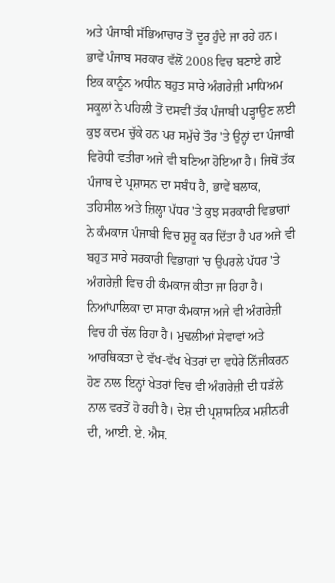ਅਤੇ ਪੰਜਾਬੀ ਸੱਭਿਆਚਾਰ ਤੋਂ ਦੂਰ ਹੁੰਦੇ ਜਾ ਰਹੇ ਹਨ। ਭਾਵੇਂ ਪੰਜਾਬ ਸਰਕਾਰ ਵੱਲੋਂ 2008 ਵਿਚ ਬਣਾਏ ਗਏ ਇਕ ਕਾਨੂੰਨ ਅਧੀਨ ਬਹੁਤ ਸਾਰੇ ਅੰਗਰੇਜ਼ੀ ਮਾਧਿਅਮ ਸਕੂਲਾਂ ਨੇ ਪਹਿਲੀ ਤੋਂ ਦਸਵੀਂ ਤੱਕ ਪੰਜਾਬੀ ਪੜ੍ਹਾਉਣ ਲਈ ਕੁਝ ਕਦਮ ਚੁੱਕੇ ਹਨ ਪਰ ਸਮੁੱਚੇ ਤੌਰ 'ਤੇ ਉਨ੍ਹਾਂ ਦਾ ਪੰਜਾਬੀ ਵਿਰੋਧੀ ਵਤੀਰਾ ਅਜੇ ਵੀ ਬਣਿਆ ਹੋਇਆ ਹੈ। ਜਿਥੋਂ ਤੱਕ ਪੰਜਾਬ ਦੇ ਪ੍ਰਸ਼ਾਸਨ ਦਾ ਸਬੰਧ ਹੈ, ਭਾਵੇਂ ਬਲਾਕ, ਤਹਿਸੀਲ ਅਤੇ ਜ਼ਿਲ੍ਹਾ ਪੱਧਰ 'ਤੇ ਕੁਝ ਸਰਕਾਰੀ ਵਿਭਾਗਾਂ ਨੇ ਕੰਮਕਾਜ ਪੰਜਾਬੀ ਵਿਚ ਸ਼ੁਰੂ ਕਰ ਦਿੱਤਾ ਹੈ ਪਰ ਅਜੇ ਵੀ ਬਹੁਤ ਸਾਰੇ ਸਰਕਾਰੀ ਵਿਭਾਗਾਂ 'ਚ ਉਪਰਲੇ ਪੱਧਰ 'ਤੇ ਅੰਗਰੇਜ਼ੀ ਵਿਚ ਹੀ ਕੰਮਕਾਜ ਕੀਤਾ ਜਾ ਰਿਹਾ ਹੈ। ਨਿਆਂਪਾਲਿਕਾ ਦਾ ਸਾਰਾ ਕੰਮਕਾਜ ਅਜੇ ਵੀ ਅੰਗਰੇਜ਼ੀ ਵਿਚ ਹੀ ਚੱਲ ਰਿਹਾ ਹੈ। ਮੁਢਲੀਆਂ ਸੇਵਾਵਾਂ ਅਤੇ ਆਰਥਿਕਤਾ ਦੇ ਵੱਖ-ਵੱਖ ਖੇਤਰਾਂ ਦਾ ਵਧੇਰੇ ਨਿੱਜੀਕਰਨ ਹੋਣ ਨਾਲ ਇਨ੍ਹਾਂ ਖੇਤਰਾਂ ਵਿਚ ਵੀ ਅੰਗਰੇਜ਼ੀ ਦੀ ਧੜੱਲੇ ਨਾਲ ਵਰਤੋਂ ਹੋ ਰਹੀ ਹੈ। ਦੇਸ਼ ਦੀ ਪ੍ਰਸ਼ਾਸਨਿਕ ਮਸ਼ੀਨਰੀ ਦੀ, ਆਈ. ਏ. ਐਸ.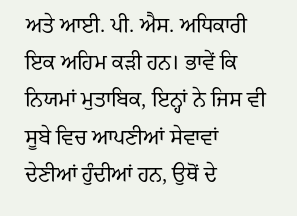ਅਤੇ ਆਈ. ਪੀ. ਐਸ. ਅਧਿਕਾਰੀ ਇਕ ਅਹਿਮ ਕੜੀ ਹਨ। ਭਾਵੇਂ ਕਿ ਨਿਯਮਾਂ ਮੁਤਾਬਿਕ, ਇਨ੍ਹਾਂ ਨੇ ਜਿਸ ਵੀ ਸੂਬੇ ਵਿਚ ਆਪਣੀਆਂ ਸੇਵਾਵਾਂ ਦੇਣੀਆਂ ਹੁੰਦੀਆਂ ਹਨ, ਉਥੋਂ ਦੇ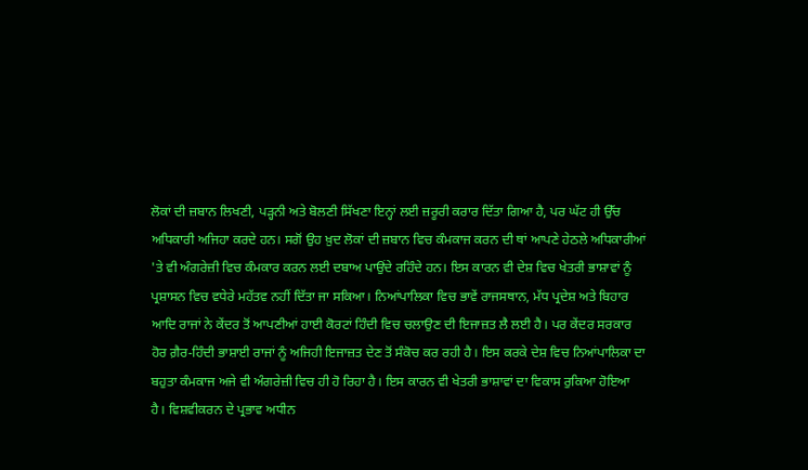ਲੋਕਾਂ ਦੀ ਜ਼ਬਾਨ ਲਿਖਣੀ, ਪੜ੍ਹਨੀ ਅਤੇ ਬੋਲਣੀ ਸਿੱਖਣਾ ਇਨ੍ਹਾਂ ਲਈ ਜ਼ਰੂਰੀ ਕਰਾਰ ਦਿੱਤਾ ਗਿਆ ਹੈ, ਪਰ ਘੱਟ ਹੀ ਉੱਚ ਅਧਿਕਾਰੀ ਅਜਿਹਾ ਕਰਦੇ ਹਨ। ਸਗੋਂ ਉਹ ਖ਼ੁਦ ਲੋਕਾਂ ਦੀ ਜ਼ਬਾਨ ਵਿਚ ਕੰਮਕਾਜ ਕਰਨ ਦੀ ਥਾਂ ਆਪਣੇ ਹੇਠਲੇ ਅਧਿਕਾਰੀਆਂ 'ਤੇ ਵੀ ਅੰਗਰੇਜ਼ੀ ਵਿਚ ਕੰਮਕਾਰ ਕਰਨ ਲਈ ਦਬਾਅ ਪਾਉਂਦੇ ਰਹਿੰਦੇ ਹਨ। ਇਸ ਕਾਰਨ ਵੀ ਦੇਸ਼ ਵਿਚ ਖੇਤਰੀ ਭਾਸ਼ਾਵਾਂ ਨੂੰ ਪ੍ਰਸ਼ਾਸਨ ਵਿਚ ਵਧੇਰੇ ਮਹੱਤਵ ਨਹੀਂ ਦਿੱਤਾ ਜਾ ਸਕਿਆ। ਨਿਆਂਪਾਲਿਕਾ ਵਿਚ ਭਾਵੇਂ ਰਾਜਸਥਾਨ, ਮੱਧ ਪ੍ਰਦੇਸ਼ ਅਤੇ ਬਿਹਾਰ ਆਦਿ ਰਾਜਾਂ ਨੇ ਕੇਂਦਰ ਤੋਂ ਆਪਣੀਆਂ ਹਾਈ ਕੋਰਟਾਂ ਹਿੰਦੀ ਵਿਚ ਚਲਾਉਣ ਦੀ ਇਜਾਜ਼ਤ ਲੈ ਲਈ ਹੈ। ਪਰ ਕੇਂਦਰ ਸਰਕਾਰ ਹੋਰ ਗ਼ੈਰ-ਹਿੰਦੀ ਭਾਸ਼ਾਈ ਰਾਜਾਂ ਨੂੰ ਅਜਿਹੀ ਇਜਾਜ਼ਤ ਦੇਣ ਤੋਂ ਸੰਕੋਚ ਕਰ ਰਹੀ ਹੈ। ਇਸ ਕਰਕੇ ਦੇਸ਼ ਵਿਚ ਨਿਆਂਪਾਲਿਕਾ ਦਾ ਬਹੁਤਾ ਕੰਮਕਾਜ ਅਜੇ ਵੀ ਅੰਗਰੇਜ਼ੀ ਵਿਚ ਹੀ ਹੋ ਰਿਹਾ ਹੈ। ਇਸ ਕਾਰਨ ਵੀ ਖੇਤਰੀ ਭਾਸ਼ਾਵਾਂ ਦਾ ਵਿਕਾਸ ਰੁਕਿਆ ਹੋਇਆ ਹੈ। ਵਿਸ਼ਵੀਕਰਨ ਦੇ ਪ੍ਰਭਾਵ ਅਧੀਨ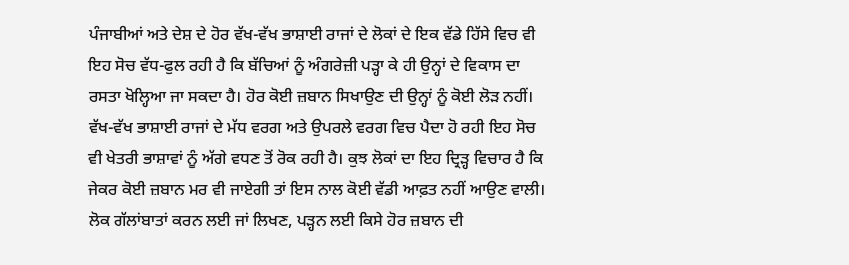ਪੰਜਾਬੀਆਂ ਅਤੇ ਦੇਸ਼ ਦੇ ਹੋਰ ਵੱਖ-ਵੱਖ ਭਾਸ਼ਾਈ ਰਾਜਾਂ ਦੇ ਲੋਕਾਂ ਦੇ ਇਕ ਵੱਡੇ ਹਿੱਸੇ ਵਿਚ ਵੀ ਇਹ ਸੋਚ ਵੱਧ-ਫੁਲ ਰਹੀ ਹੈ ਕਿ ਬੱਚਿਆਂ ਨੂੰ ਅੰਗਰੇਜ਼ੀ ਪੜ੍ਹਾ ਕੇ ਹੀ ਉਨ੍ਹਾਂ ਦੇ ਵਿਕਾਸ ਦਾ ਰਸਤਾ ਖੋਲ੍ਹਿਆ ਜਾ ਸਕਦਾ ਹੈ। ਹੋਰ ਕੋਈ ਜ਼ਬਾਨ ਸਿਖਾਉਣ ਦੀ ਉਨ੍ਹਾਂ ਨੂੰ ਕੋਈ ਲੋੜ ਨਹੀਂ। ਵੱਖ-ਵੱਖ ਭਾਸ਼ਾਈ ਰਾਜਾਂ ਦੇ ਮੱਧ ਵਰਗ ਅਤੇ ਉਪਰਲੇ ਵਰਗ ਵਿਚ ਪੈਦਾ ਹੋ ਰਹੀ ਇਹ ਸੋਚ ਵੀ ਖੇਤਰੀ ਭਾਸ਼ਾਵਾਂ ਨੂੰ ਅੱਗੇ ਵਧਣ ਤੋਂ ਰੋਕ ਰਹੀ ਹੈ। ਕੁਝ ਲੋਕਾਂ ਦਾ ਇਹ ਦ੍ਰਿੜ੍ਹ ਵਿਚਾਰ ਹੈ ਕਿ ਜੇਕਰ ਕੋਈ ਜ਼ਬਾਨ ਮਰ ਵੀ ਜਾਏਗੀ ਤਾਂ ਇਸ ਨਾਲ ਕੋਈ ਵੱਡੀ ਆਫ਼ਤ ਨਹੀਂ ਆਉਣ ਵਾਲੀ। ਲੋਕ ਗੱਲਾਂਬਾਤਾਂ ਕਰਨ ਲਈ ਜਾਂ ਲਿਖਣ, ਪੜ੍ਹਨ ਲਈ ਕਿਸੇ ਹੋਰ ਜ਼ਬਾਨ ਦੀ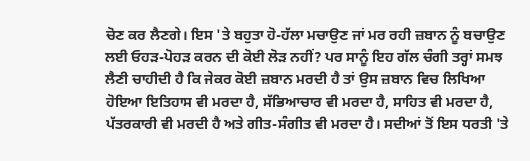ਚੋਣ ਕਰ ਲੈਣਗੇ। ਇਸ 'ਤੇ ਬਹੁਤਾ ਹੋ-ਹੱਲਾ ਮਚਾਉਣ ਜਾਂ ਮਰ ਰਹੀ ਜ਼ਬਾਨ ਨੂੰ ਬਚਾਉਣ ਲਈ ਓਹੜ-ਪੋਹੜ ਕਰਨ ਦੀ ਕੋਈ ਲੋੜ ਨਹੀਂ? ਪਰ ਸਾਨੂੰ ਇਹ ਗੱਲ ਚੰਗੀ ਤਰ੍ਹਾਂ ਸਮਝ ਲੈਣੀ ਚਾਹੀਦੀ ਹੈ ਕਿ ਜੇਕਰ ਕੋਈ ਜ਼ਬਾਨ ਮਰਦੀ ਹੈ ਤਾਂ ਉਸ ਜ਼ਬਾਨ ਵਿਚ ਲਿਖਿਆ ਹੋਇਆ ਇਤਿਹਾਸ ਵੀ ਮਰਦਾ ਹੈ, ਸੱਭਿਆਚਾਰ ਵੀ ਮਰਦਾ ਹੈ, ਸਾਹਿਤ ਵੀ ਮਰਦਾ ਹੈ, ਪੱਤਰਕਾਰੀ ਵੀ ਮਰਦੀ ਹੈ ਅਤੇ ਗੀਤ-ਸੰਗੀਤ ਵੀ ਮਰਦਾ ਹੈ। ਸਦੀਆਂ ਤੋਂ ਇਸ ਧਰਤੀ 'ਤੇ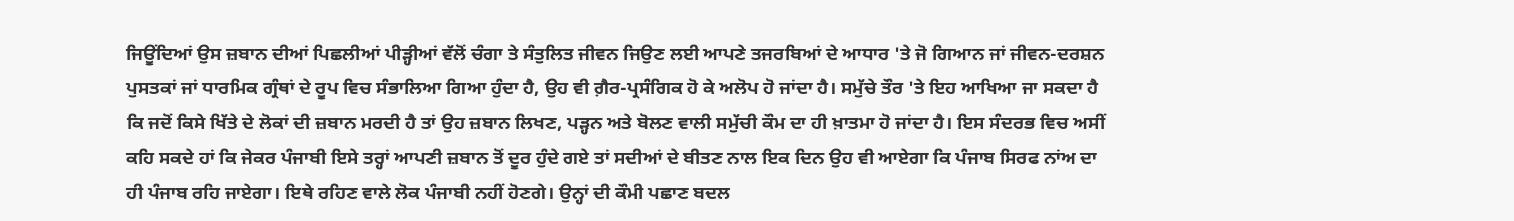ਜਿਊਂਦਿਆਂ ਉਸ ਜ਼ਬਾਨ ਦੀਆਂ ਪਿਛਲੀਆਂ ਪੀੜ੍ਹੀਆਂ ਵੱਲੋਂ ਚੰਗਾ ਤੇ ਸੰਤੁਲਿਤ ਜੀਵਨ ਜਿਉਣ ਲਈ ਆਪਣੇ ਤਜਰਬਿਆਂ ਦੇ ਆਧਾਰ 'ਤੇ ਜੋ ਗਿਆਨ ਜਾਂ ਜੀਵਨ-ਦਰਸ਼ਨ ਪੁਸਤਕਾਂ ਜਾਂ ਧਾਰਮਿਕ ਗ੍ਰੰਥਾਂ ਦੇ ਰੂਪ ਵਿਚ ਸੰਭਾਲਿਆ ਗਿਆ ਹੁੰਦਾ ਹੈ, ਉਹ ਵੀ ਗ਼ੈਰ-ਪ੍ਰਸੰਗਿਕ ਹੋ ਕੇ ਅਲੋਪ ਹੋ ਜਾਂਦਾ ਹੈ। ਸਮੁੱਚੇ ਤੌਰ 'ਤੇ ਇਹ ਆਖਿਆ ਜਾ ਸਕਦਾ ਹੈ ਕਿ ਜਦੋਂ ਕਿਸੇ ਖਿੱਤੇ ਦੇ ਲੋਕਾਂ ਦੀ ਜ਼ਬਾਨ ਮਰਦੀ ਹੈ ਤਾਂ ਉਹ ਜ਼ਬਾਨ ਲਿਖਣ, ਪੜ੍ਹਨ ਅਤੇ ਬੋਲਣ ਵਾਲੀ ਸਮੁੱਚੀ ਕੌਮ ਦਾ ਹੀ ਖ਼ਾਤਮਾ ਹੋ ਜਾਂਦਾ ਹੈ। ਇਸ ਸੰਦਰਭ ਵਿਚ ਅਸੀਂ ਕਹਿ ਸਕਦੇ ਹਾਂ ਕਿ ਜੇਕਰ ਪੰਜਾਬੀ ਇਸੇ ਤਰ੍ਹਾਂ ਆਪਣੀ ਜ਼ਬਾਨ ਤੋਂ ਦੂਰ ਹੁੰਦੇ ਗਏ ਤਾਂ ਸਦੀਆਂ ਦੇ ਬੀਤਣ ਨਾਲ ਇਕ ਦਿਨ ਉਹ ਵੀ ਆਏਗਾ ਕਿ ਪੰਜਾਬ ਸਿਰਫ ਨਾਂਅ ਦਾ ਹੀ ਪੰਜਾਬ ਰਹਿ ਜਾਏਗਾ। ਇਥੇ ਰਹਿਣ ਵਾਲੇ ਲੋਕ ਪੰਜਾਬੀ ਨਹੀਂ ਹੋਣਗੇ। ਉਨ੍ਹਾਂ ਦੀ ਕੌਮੀ ਪਛਾਣ ਬਦਲ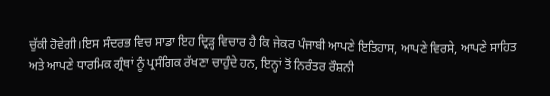ਚੁੱਕੀ ਹੋਵੇਗੀ।ਇਸ ਸੰਦਰਭ ਵਿਚ ਸਾਡਾ ਇਹ ਦ੍ਰਿੜ੍ਹ ਵਿਚਾਰ ਹੈ ਕਿ ਜੇਕਰ ਪੰਜਾਬੀ ਆਪਣੇ ਇਤਿਹਾਸ, ਆਪਣੇ ਵਿਰਸੇ, ਆਪਣੇ ਸਾਹਿਤ ਅਤੇ ਆਪਣੇ ਧਾਰਮਿਕ ਗ੍ਰੰਥਾਂ ਨੂੰ ਪ੍ਰਸੰਗਿਕ ਰੱਖਣਾ ਚਾਹੁੰਦੇ ਹਨ, ਇਨ੍ਹਾਂ ਤੋਂ ਨਿਰੰਤਰ ਰੌਸ਼ਨੀ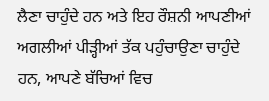ਲੈਣਾ ਚਾਹੁੰਦੇ ਹਨ ਅਤੇ ਇਹ ਰੌਸ਼ਨੀ ਆਪਣੀਆਂ ਅਗਲੀਆਂ ਪੀੜ੍ਹੀਆਂ ਤੱਕ ਪਹੁੰਚਾਉਣਾ ਚਾਹੁੰਦੇ ਹਨ, ਆਪਣੇ ਬੱਚਿਆਂ ਵਿਚ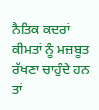ਨੈਤਿਕ ਕਦਰਾਂ ਕੀਮਤਾਂ ਨੂੰ ਮਜ਼ਬੂਤ ਰੱਖਣਾ ਚਾਹੁੰਦੇ ਹਨ ਤਾਂ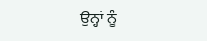ਉਨ੍ਹਾਂ ਨੂੰ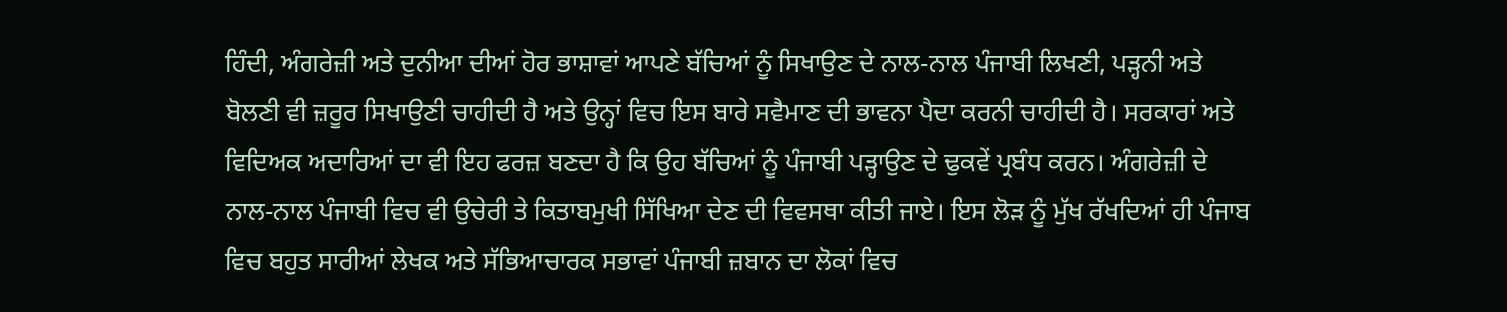ਹਿੰਦੀ, ਅੰਗਰੇਜ਼ੀ ਅਤੇ ਦੁਨੀਆ ਦੀਆਂ ਹੋਰ ਭਾਸ਼ਾਵਾਂ ਆਪਣੇ ਬੱਚਿਆਂ ਨੂੰ ਸਿਖਾਉਣ ਦੇ ਨਾਲ-ਨਾਲ ਪੰਜਾਬੀ ਲਿਖਣੀ, ਪੜ੍ਹਨੀ ਅਤੇ ਬੋਲਣੀ ਵੀ ਜ਼ਰੂਰ ਸਿਖਾਉਣੀ ਚਾਹੀਦੀ ਹੈ ਅਤੇ ਉਨ੍ਹਾਂ ਵਿਚ ਇਸ ਬਾਰੇ ਸਵੈਮਾਣ ਦੀ ਭਾਵਨਾ ਪੈਦਾ ਕਰਨੀ ਚਾਹੀਦੀ ਹੈ। ਸਰਕਾਰਾਂ ਅਤੇ ਵਿਦਿਅਕ ਅਦਾਰਿਆਂ ਦਾ ਵੀ ਇਹ ਫਰਜ਼ ਬਣਦਾ ਹੈ ਕਿ ਉਹ ਬੱਚਿਆਂ ਨੂੰ ਪੰਜਾਬੀ ਪੜ੍ਹਾਉਣ ਦੇ ਢੁਕਵੇਂ ਪ੍ਰਬੰਧ ਕਰਨ। ਅੰਗਰੇਜ਼ੀ ਦੇ ਨਾਲ-ਨਾਲ ਪੰਜਾਬੀ ਵਿਚ ਵੀ ਉਚੇਰੀ ਤੇ ਕਿਤਾਬਮੁਖੀ ਸਿੱਖਿਆ ਦੇਣ ਦੀ ਵਿਵਸਥਾ ਕੀਤੀ ਜਾਏ। ਇਸ ਲੋੜ ਨੂੰ ਮੁੱਖ ਰੱਖਦਿਆਂ ਹੀ ਪੰਜਾਬ ਵਿਚ ਬਹੁਤ ਸਾਰੀਆਂ ਲੇਖਕ ਅਤੇ ਸੱਭਿਆਚਾਰਕ ਸਭਾਵਾਂ ਪੰਜਾਬੀ ਜ਼ਬਾਨ ਦਾ ਲੋਕਾਂ ਵਿਚ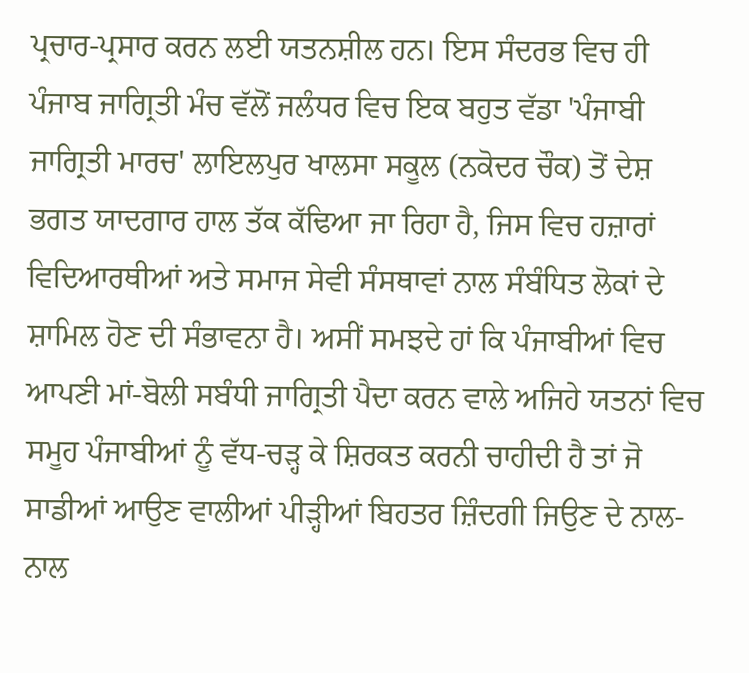ਪ੍ਰਚਾਰ-ਪ੍ਰਸਾਰ ਕਰਨ ਲਈ ਯਤਨਸ਼ੀਲ ਹਨ। ਇਸ ਸੰਦਰਭ ਵਿਚ ਹੀ ਪੰਜਾਬ ਜਾਗ੍ਰਿਤੀ ਮੰਚ ਵੱਲੋਂ ਜਲੰਧਰ ਵਿਚ ਇਕ ਬਹੁਤ ਵੱਡਾ 'ਪੰਜਾਬੀ ਜਾਗ੍ਰਿਤੀ ਮਾਰਚ' ਲਾਇਲਪੁਰ ਖਾਲਸਾ ਸਕੂਲ (ਨਕੋਦਰ ਚੌਕ) ਤੋਂ ਦੇਸ਼ ਭਗਤ ਯਾਦਗਾਰ ਹਾਲ ਤੱਕ ਕੱਢਿਆ ਜਾ ਰਿਹਾ ਹੈ, ਜਿਸ ਵਿਚ ਹਜ਼ਾਰਾਂ ਵਿਦਿਆਰਥੀਆਂ ਅਤੇ ਸਮਾਜ ਸੇਵੀ ਸੰਸਥਾਵਾਂ ਨਾਲ ਸੰਬੰਧਿਤ ਲੋਕਾਂ ਦੇ ਸ਼ਾਮਿਲ ਹੋਣ ਦੀ ਸੰਭਾਵਨਾ ਹੈ। ਅਸੀਂ ਸਮਝਦੇ ਹਾਂ ਕਿ ਪੰਜਾਬੀਆਂ ਵਿਚ ਆਪਣੀ ਮਾਂ-ਬੋਲੀ ਸਬੰਧੀ ਜਾਗ੍ਰਿਤੀ ਪੈਦਾ ਕਰਨ ਵਾਲੇ ਅਜਿਹੇ ਯਤਨਾਂ ਵਿਚ ਸਮੂਹ ਪੰਜਾਬੀਆਂ ਨੂੰ ਵੱਧ-ਚੜ੍ਹ ਕੇ ਸ਼ਿਰਕਤ ਕਰਨੀ ਚਾਹੀਦੀ ਹੈ ਤਾਂ ਜੋ ਸਾਡੀਆਂ ਆਉਣ ਵਾਲੀਆਂ ਪੀੜ੍ਹੀਆਂ ਬਿਹਤਰ ਜ਼ਿੰਦਗੀ ਜਿਉਣ ਦੇ ਨਾਲ-ਨਾਲ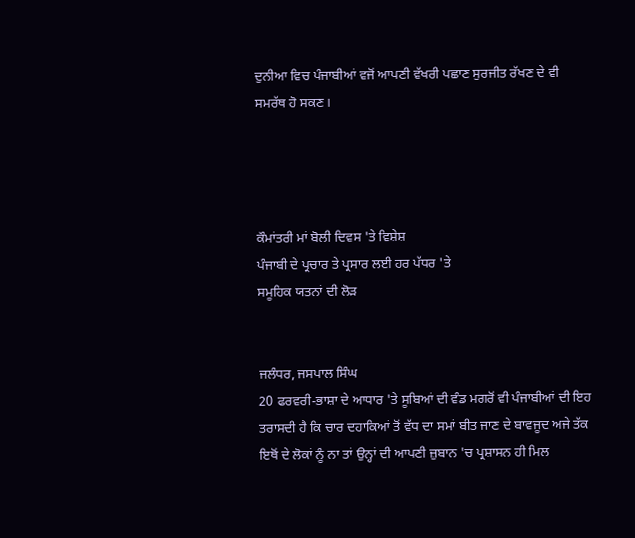ਦੁਨੀਆ ਵਿਚ ਪੰਜਾਬੀਆਂ ਵਜੋਂ ਆਪਣੀ ਵੱਖਰੀ ਪਛਾਣ ਸੁਰਜੀਤ ਰੱਖਣ ਦੇ ਵੀ ਸਮਰੱਥ ਹੋ ਸਕਣ।




ਕੌਮਾਂਤਰੀ ਮਾਂ ਬੋਲੀ ਦਿਵਸ 'ਤੇ ਵਿਸ਼ੇਸ਼
ਪੰਜਾਬੀ ਦੇ ਪ੍ਰਚਾਰ ਤੇ ਪ੍ਰਸਾਰ ਲਈ ਹਰ ਪੱਧਰ 'ਤੇ
ਸਮੂਹਿਕ ਯਤਨਾਂ ਦੀ ਲੋੜ


ਜਲੰਧਰ, ਜਸਪਾਲ ਸਿੰਘ
20 ਫਰਵਰੀ-ਭਾਸ਼ਾ ਦੇ ਆਧਾਰ 'ਤੇ ਸੂਬਿਆਂ ਦੀ ਵੰਡ ਮਗਰੋਂ ਵੀ ਪੰਜਾਬੀਆਂ ਦੀ ਇਹ ਤਰਾਸਦੀ ਹੈ ਕਿ ਚਾਰ ਦਹਾਕਿਆਂ ਤੋਂ ਵੱਧ ਦਾ ਸਮਾਂ ਬੀਤ ਜਾਣ ਦੇ ਬਾਵਜੂਦ ਅਜੇ ਤੱਕ ਇਥੋਂ ਦੇ ਲੋਕਾਂ ਨੂੰ ਨਾ ਤਾਂ ਉਨ੍ਹਾਂ ਦੀ ਆਪਣੀ ਜ਼ੁਬਾਨ 'ਚ ਪ੍ਰਸ਼ਾਸਨ ਹੀ ਮਿਲ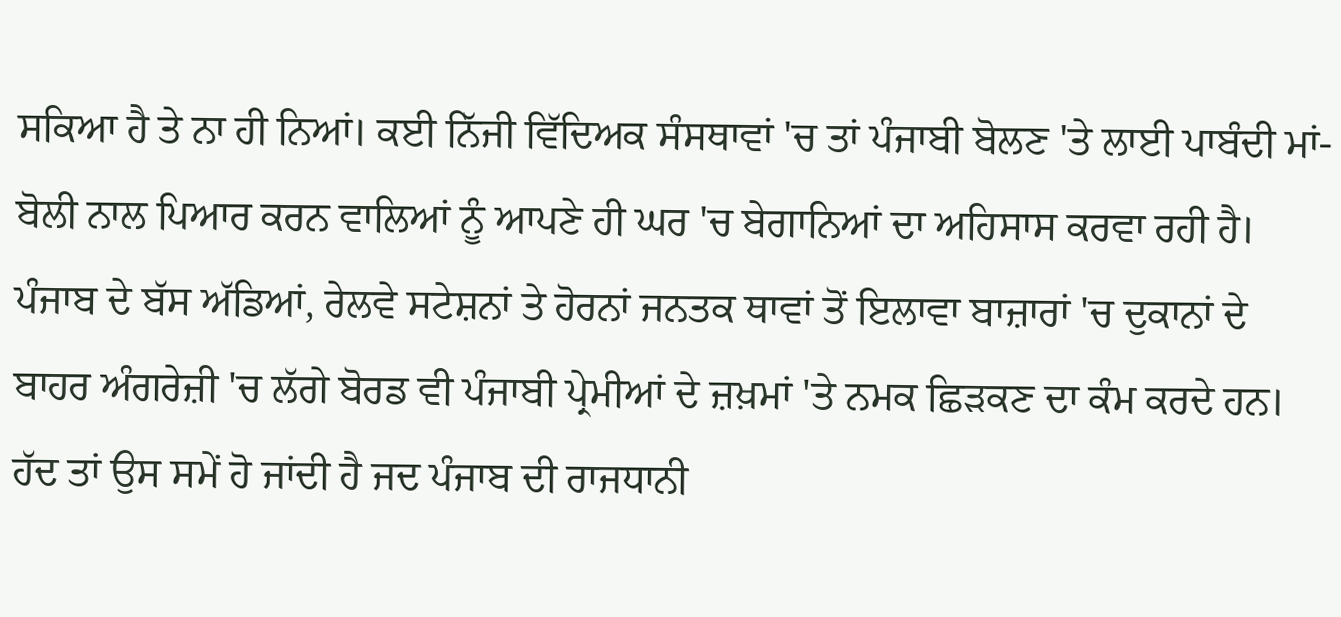ਸਕਿਆ ਹੈ ਤੇ ਨਾ ਹੀ ਨਿਆਂ। ਕਈ ਨਿੱਜੀ ਵਿੱਦਿਅਕ ਸੰਸਥਾਵਾਂ 'ਚ ਤਾਂ ਪੰਜਾਬੀ ਬੋਲਣ 'ਤੇ ਲਾਈ ਪਾਬੰਦੀ ਮਾਂ-ਬੋਲੀ ਨਾਲ ਪਿਆਰ ਕਰਨ ਵਾਲਿਆਂ ਨੂੰ ਆਪਣੇ ਹੀ ਘਰ 'ਚ ਬੇਗਾਨਿਆਂ ਦਾ ਅਹਿਸਾਸ ਕਰਵਾ ਰਹੀ ਹੈ। ਪੰਜਾਬ ਦੇ ਬੱਸ ਅੱਡਿਆਂ, ਰੇਲਵੇ ਸਟੇਸ਼ਨਾਂ ਤੇ ਹੋਰਨਾਂ ਜਨਤਕ ਥਾਵਾਂ ਤੋਂ ਇਲਾਵਾ ਬਾਜ਼ਾਰਾਂ 'ਚ ਦੁਕਾਨਾਂ ਦੇ ਬਾਹਰ ਅੰਗਰੇਜ਼ੀ 'ਚ ਲੱਗੇ ਬੋਰਡ ਵੀ ਪੰਜਾਬੀ ਪ੍ਰੇਮੀਆਂ ਦੇ ਜ਼ਖ਼ਮਾਂ 'ਤੇ ਨਮਕ ਛਿੜਕਣ ਦਾ ਕੰਮ ਕਰਦੇ ਹਨ। ਹੱਦ ਤਾਂ ਉਸ ਸਮੇਂ ਹੋ ਜਾਂਦੀ ਹੈ ਜਦ ਪੰਜਾਬ ਦੀ ਰਾਜਧਾਨੀ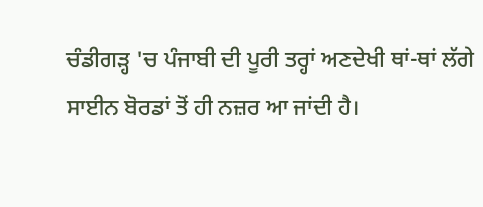ਚੰਡੀਗੜ੍ਹ 'ਚ ਪੰਜਾਬੀ ਦੀ ਪੂਰੀ ਤਰ੍ਹਾਂ ਅਣਦੇਖੀ ਥਾਂ-ਥਾਂ ਲੱਗੇ ਸਾਈਨ ਬੋਰਡਾਂ ਤੋਂ ਹੀ ਨਜ਼ਰ ਆ ਜਾਂਦੀ ਹੈ।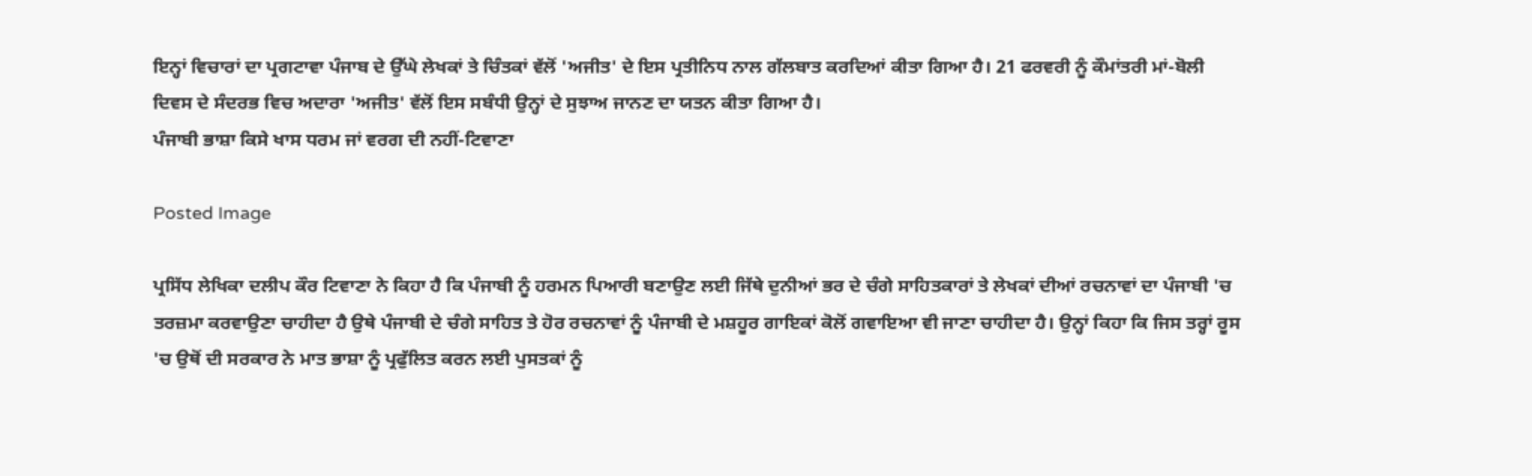ਇਨ੍ਹਾਂ ਵਿਚਾਰਾਂ ਦਾ ਪ੍ਰਗਟਾਵਾ ਪੰਜਾਬ ਦੇ ਉੱਘੇ ਲੇਖਕਾਂ ਤੇ ਚਿੰਤਕਾਂ ਵੱਲੋਂ 'ਅਜੀਤ' ਦੇ ਇਸ ਪ੍ਰਤੀਨਿਧ ਨਾਲ ਗੱਲਬਾਤ ਕਰਦਿਆਂ ਕੀਤਾ ਗਿਆ ਹੈ। 21 ਫਰਵਰੀ ਨੂੰ ਕੌਮਾਂਤਰੀ ਮਾਂ-ਬੋਲੀ ਦਿਵਸ ਦੇ ਸੰਦਰਭ ਵਿਚ ਅਦਾਰਾ 'ਅਜੀਤ' ਵੱਲੋਂ ਇਸ ਸਬੰਧੀ ਉਨ੍ਹਾਂ ਦੇ ਸੁਝਾਅ ਜਾਨਣ ਦਾ ਯਤਨ ਕੀਤਾ ਗਿਆ ਹੈ।
ਪੰਜਾਬੀ ਭਾਸ਼ਾ ਕਿਸੇ ਖਾਸ ਧਰਮ ਜਾਂ ਵਰਗ ਦੀ ਨਹੀਂ-ਟਿਵਾਣਾ

Posted Image

ਪ੍ਰਸਿੱਧ ਲੇਖਿਕਾ ਦਲੀਪ ਕੌਰ ਟਿਵਾਣਾ ਨੇ ਕਿਹਾ ਹੈ ਕਿ ਪੰਜਾਬੀ ਨੂੰ ਹਰਮਨ ਪਿਆਰੀ ਬਣਾਉਣ ਲਈ ਜਿੱਥੇ ਦੁਨੀਆਂ ਭਰ ਦੇ ਚੰਗੇ ਸਾਹਿਤਕਾਰਾਂ ਤੇ ਲੇਖਕਾਂ ਦੀਆਂ ਰਚਨਾਵਾਂ ਦਾ ਪੰਜਾਬੀ 'ਚ ਤਰਜ਼ਮਾ ਕਰਵਾਉਣਾ ਚਾਹੀਦਾ ਹੈ ਉਥੇ ਪੰਜਾਬੀ ਦੇ ਚੰਗੇ ਸਾਹਿਤ ਤੇ ਹੋਰ ਰਚਨਾਵਾਂ ਨੂੰ ਪੰਜਾਬੀ ਦੇ ਮਸ਼ਹੂਰ ਗਾਇਕਾਂ ਕੋਲੋਂ ਗਵਾਇਆ ਵੀ ਜਾਣਾ ਚਾਹੀਦਾ ਹੈ। ਉਨ੍ਹਾਂ ਕਿਹਾ ਕਿ ਜਿਸ ਤਰ੍ਹਾਂ ਰੂਸ 'ਚ ਉਥੋਂ ਦੀ ਸਰਕਾਰ ਨੇ ਮਾਤ ਭਾਸ਼ਾ ਨੂੰ ਪ੍ਰਫੁੱਲਿਤ ਕਰਨ ਲਈ ਪੁਸਤਕਾਂ ਨੂੰ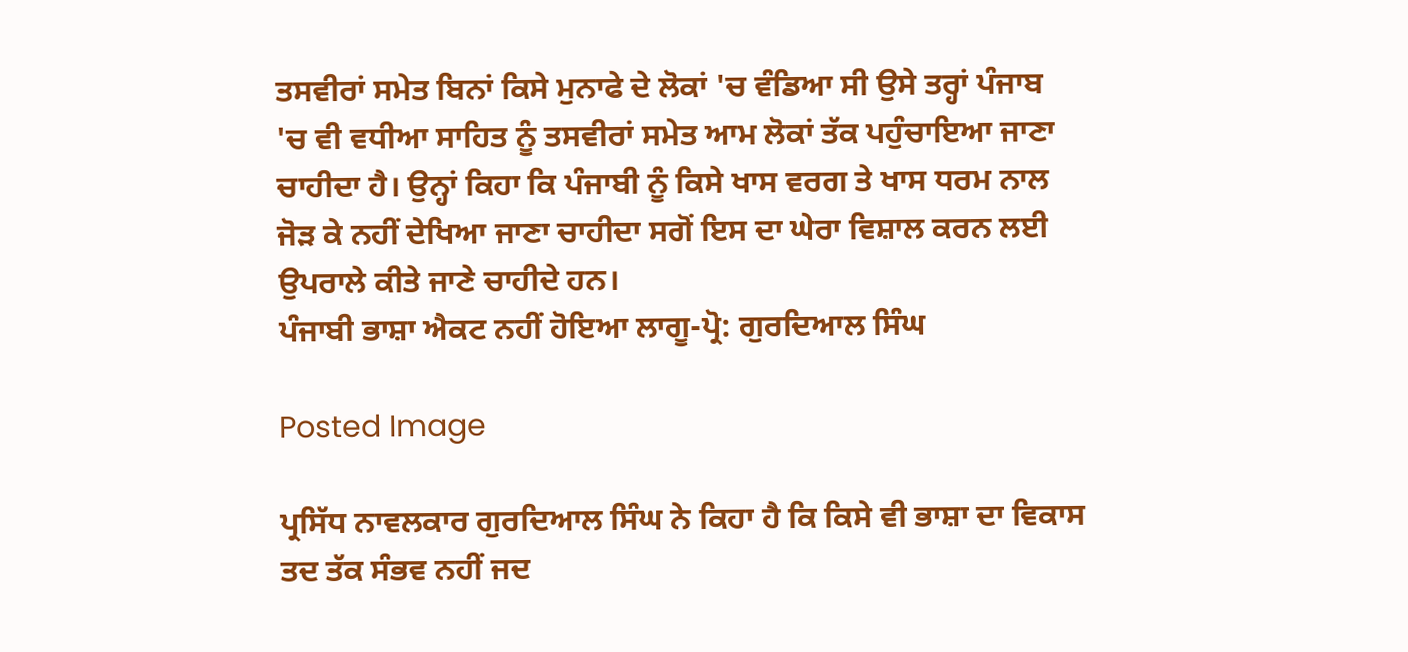ਤਸਵੀਰਾਂ ਸਮੇਤ ਬਿਨਾਂ ਕਿਸੇ ਮੁਨਾਫੇ ਦੇ ਲੋਕਾਂ 'ਚ ਵੰਡਿਆ ਸੀ ਉਸੇ ਤਰ੍ਹਾਂ ਪੰਜਾਬ 'ਚ ਵੀ ਵਧੀਆ ਸਾਹਿਤ ਨੂੰ ਤਸਵੀਰਾਂ ਸਮੇਤ ਆਮ ਲੋਕਾਂ ਤੱਕ ਪਹੁੰਚਾਇਆ ਜਾਣਾ ਚਾਹੀਦਾ ਹੈ। ਉਨ੍ਹਾਂ ਕਿਹਾ ਕਿ ਪੰਜਾਬੀ ਨੂੰ ਕਿਸੇ ਖਾਸ ਵਰਗ ਤੇ ਖਾਸ ਧਰਮ ਨਾਲ ਜੋੜ ਕੇ ਨਹੀਂ ਦੇਖਿਆ ਜਾਣਾ ਚਾਹੀਦਾ ਸਗੋਂ ਇਸ ਦਾ ਘੇਰਾ ਵਿਸ਼ਾਲ ਕਰਨ ਲਈ ਉਪਰਾਲੇ ਕੀਤੇ ਜਾਣੇ ਚਾਹੀਦੇ ਹਨ।
ਪੰਜਾਬੀ ਭਾਸ਼ਾ ਐਕਟ ਨਹੀਂ ਹੋਇਆ ਲਾਗੂ-ਪ੍ਰੋ: ਗੁਰਦਿਆਲ ਸਿੰਘ

Posted Image

ਪ੍ਰਸਿੱਧ ਨਾਵਲਕਾਰ ਗੁਰਦਿਆਲ ਸਿੰਘ ਨੇ ਕਿਹਾ ਹੈ ਕਿ ਕਿਸੇ ਵੀ ਭਾਸ਼ਾ ਦਾ ਵਿਕਾਸ ਤਦ ਤੱਕ ਸੰਭਵ ਨਹੀਂ ਜਦ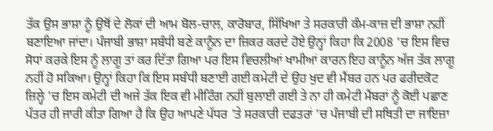ਤੱਕ ਉਸ ਭਾਸ਼ਾ ਨੂੰ ਉਥੋਂ ਦੇ ਲੋਕਾਂ ਦੀ ਆਮ ਬੋਲ-ਚਾਲ, ਕਾਰੋਬਾਰ, ਸਿੱਖਿਆ ਤੇ ਸਰਕਾਰੀ ਕੰਮ-ਕਾਜ਼ ਦੀ ਭਾਸ਼ਾ ਨਹੀਂ ਬਣਾਇਆ ਜਾਂਦਾ। ਪੰਜਾਬੀ ਭਾਸ਼ਾ ਸਬੰਧੀ ਬਣੇ ਕਾਨੂੰਨ ਦਾ ਜ਼ਿਕਰ ਕਰਦੇ ਹੋਏ ਉਨ੍ਹਾਂ ਕਿਹਾ ਕਿ 2008 'ਚ ਇਸ ਵਿਚ ਸੋਧਾਂ ਕਰਕੇ ਇਸ ਨੂੰ ਲਾਗੂ ਤਾਂ ਕਰ ਦਿੱਤਾ ਗਿਆ ਪਰ ਇਸ ਵਿਚਲੀਆਂ ਖਾਮੀਆਂ ਕਾਰਨ ਇਹ ਕਾਨੂੰਨ ਅੱਜ ਤੱਕ ਲਾਗੂ ਨਹੀਂ ਹੋ ਸਕਿਆ। ਉਨ੍ਹਾਂ ਕਿਹਾ ਕਿ ਇਸ ਸਬੰਧੀ ਬਣਾਈ ਗਈ ਕਮੇਟੀ ਦੇ ਉਹ ਖੁਦ ਵੀ ਮੈਂਬਰ ਹਨ ਪਰ ਫਰੀਦਕੋਟ ਜ਼ਿਲ੍ਹੇ 'ਚ ਇਸ ਕਮੇਟੀ ਦੀ ਅਜੇ ਤੱਕ ਇਕ ਵੀ ਮੀਟਿੰਗ ਨਹੀਂ ਬੁਲਾਈ ਗਈ ਤੇ ਨਾ ਹੀ ਕਮੇਟੀ ਮੈਂਬਰਾਂ ਨੂੰ ਕੋਈ ਪਛਾਣ ਪੱਤਰ ਹੀ ਜਾਰੀ ਕੀਤਾ ਗਿਆ ਹੈ ਕਿ ਉਹ ਆਪਣੇ ਪੱਧਰ 'ਤੇ ਸਰਕਾਰੀ ਦਫਤਰਾਂ 'ਚ ਪੰਜਾਬੀ ਦੀ ਸਥਿਤੀ ਦਾ ਜਾਇਜ਼ਾ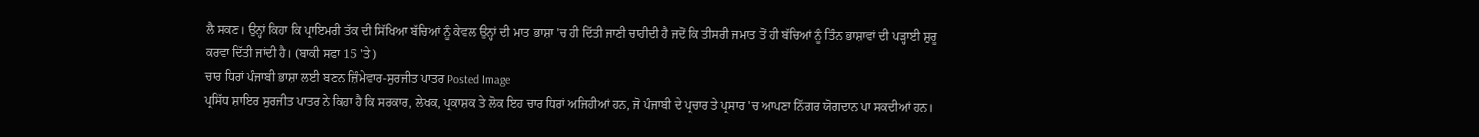ਲੈ ਸਕਣ। ਉਨ੍ਹਾਂ ਕਿਹਾ ਕਿ ਪ੍ਰਾਇਮਰੀ ਤੱਕ ਦੀ ਸਿੱਖਿਆ ਬੱਚਿਆਂ ਨੂੰ ਕੇਵਲ ਉਨ੍ਹਾਂ ਦੀ ਮਾਤ ਭਾਸ਼ਾ 'ਚ ਹੀ ਦਿੱਤੀ ਜਾਣੀ ਚਾਹੀਦੀ ਹੈ ਜਦੋਂ ਕਿ ਤੀਸਰੀ ਜਮਾਤ ਤੋਂ ਹੀ ਬੱਚਿਆਂ ਨੂੰ ਤਿੰਨ ਭਾਸ਼ਾਵਾਂ ਦੀ ਪੜ੍ਹਾਈ ਸ਼ੁਰੂ ਕਰਵਾ ਦਿੱਤੀ ਜਾਂਦੀ ਹੈ। (ਬਾਕੀ ਸਫਾ 15 'ਤੇ)
ਚਾਰ ਧਿਰਾਂ ਪੰਜਾਬੀ ਭਾਸ਼ਾ ਲਈ ਬਣਨ ਜ਼ਿੰਮੇਵਾਰ-ਸੁਰਜੀਤ ਪਾਤਰ Posted Image
ਪ੍ਰਸਿੱਧ ਸ਼ਾਇਰ ਸੁਰਜੀਤ ਪਾਤਰ ਨੇ ਕਿਹਾ ਹੈ ਕਿ ਸਰਕਾਰ, ਲੇਖਕ, ਪ੍ਰਕਾਸ਼ਕ ਤੇ ਲੋਕ ਇਹ ਚਾਰ ਧਿਰਾਂ ਅਜਿਹੀਆਂ ਹਨ, ਜੋ ਪੰਜਾਬੀ ਦੇ ਪ੍ਰਚਾਰ ਤੇ ਪ੍ਰਸਾਰ 'ਚ ਆਪਣਾ ਨਿੱਗਰ ਯੋਗਦਾਨ ਪਾ ਸਕਦੀਆਂ ਹਨ।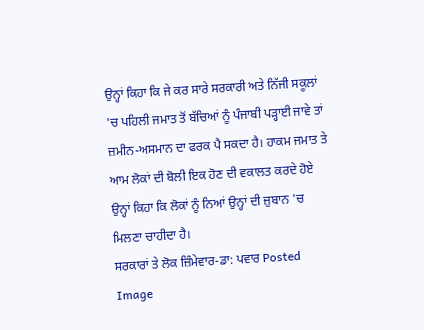ਉਨ੍ਹਾਂ ਕਿਹਾ ਕਿ ਜੇ ਕਰ ਸਾਰੇ ਸਰਕਾਰੀ ਅਤੇ ਨਿੱਜੀ ਸਕੂਲਾਂ 'ਚ ਪਹਿਲੀ ਜਮਾਤ ਤੋਂ ਬੱਚਿਆਂ ਨੂੰ ਪੰਜਾਬੀ ਪੜ੍ਹਾਈ ਜਾਵੇ ਤਾਂ ਜ਼ਮੀਨ-ਅਸਮਾਨ ਦਾ ਫਰਕ ਪੈ ਸਕਦਾ ਹੈ। ਹਾਕਮ ਜਮਾਤ ਤੇ ਆਮ ਲੋਕਾਂ ਦੀ ਬੋਲੀ ਇਕ ਹੋਣ ਦੀ ਵਕਾਲਤ ਕਰਦੇ ਹੋਏ ਉਨ੍ਹਾਂ ਕਿਹਾ ਕਿ ਲੋਕਾਂ ਨੂੰ ਨਿਆਂ ਉਨ੍ਹਾਂ ਦੀ ਜ਼ੁਬਾਨ 'ਚ ਮਿਲਣਾ ਚਾਹੀਦਾ ਹੈ।
ਸਰਕਾਰਾਂ ਤੇ ਲੋਕ ਜ਼ਿੰਮੇਵਾਰ-ਡਾ: ਪਵਾਰ Posted Image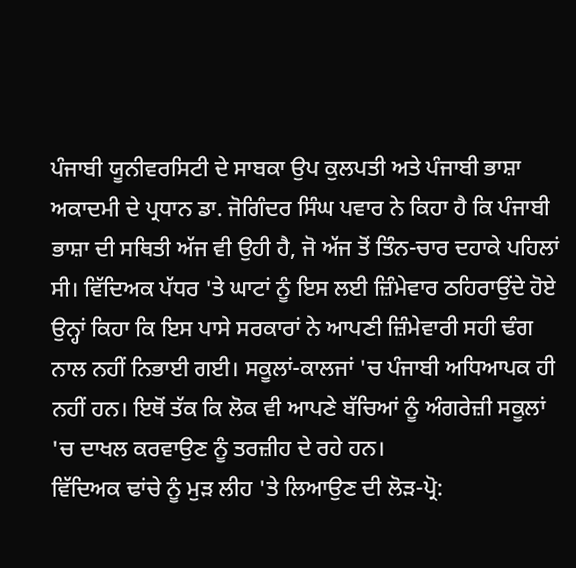ਪੰਜਾਬੀ ਯੂਨੀਵਰਸਿਟੀ ਦੇ ਸਾਬਕਾ ਉਪ ਕੁਲਪਤੀ ਅਤੇ ਪੰਜਾਬੀ ਭਾਸ਼ਾ ਅਕਾਦਮੀ ਦੇ ਪ੍ਰਧਾਨ ਡਾ. ਜੋਗਿੰਦਰ ਸਿੰਘ ਪਵਾਰ ਨੇ ਕਿਹਾ ਹੈ ਕਿ ਪੰਜਾਬੀ ਭਾਸ਼ਾ ਦੀ ਸਥਿਤੀ ਅੱਜ ਵੀ ਉਹੀ ਹੈ, ਜੋ ਅੱਜ ਤੋਂ ਤਿੰਨ-ਚਾਰ ਦਹਾਕੇ ਪਹਿਲਾਂ ਸੀ। ਵਿੱਦਿਅਕ ਪੱਧਰ 'ਤੇ ਘਾਟਾਂ ਨੂੰ ਇਸ ਲਈ ਜ਼ਿੰਮੇਵਾਰ ਠਹਿਰਾਉਂਦੇ ਹੋਏ ਉਨ੍ਹਾਂ ਕਿਹਾ ਕਿ ਇਸ ਪਾਸੇ ਸਰਕਾਰਾਂ ਨੇ ਆਪਣੀ ਜ਼ਿੰਮੇਵਾਰੀ ਸਹੀ ਢੰਗ ਨਾਲ ਨਹੀਂ ਨਿਭਾਈ ਗਈ। ਸਕੂਲਾਂ-ਕਾਲਜਾਂ 'ਚ ਪੰਜਾਬੀ ਅਧਿਆਪਕ ਹੀ ਨਹੀਂ ਹਨ। ਇਥੋਂ ਤੱਕ ਕਿ ਲੋਕ ਵੀ ਆਪਣੇ ਬੱਚਿਆਂ ਨੂੰ ਅੰਗਰੇਜ਼ੀ ਸਕੂਲਾਂ 'ਚ ਦਾਖਲ ਕਰਵਾਉਣ ਨੂੰ ਤਰਜ਼ੀਹ ਦੇ ਰਹੇ ਹਨ।
ਵਿੱਦਿਅਕ ਢਾਂਚੇ ਨੂੰ ਮੁੜ ਲੀਹ 'ਤੇ ਲਿਆਉਣ ਦੀ ਲੋੜ-ਪ੍ਰੋ: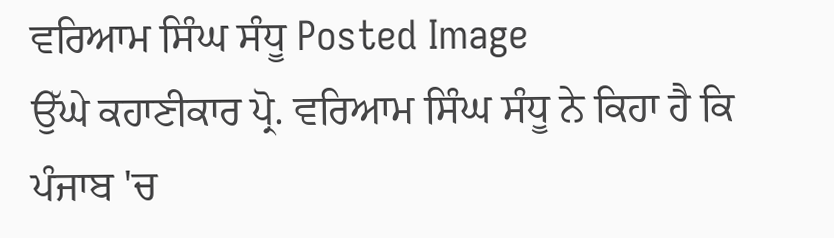ਵਰਿਆਮ ਸਿੰਘ ਸੰਧੂ Posted Image
ਉੱਘੇ ਕਹਾਣੀਕਾਰ ਪ੍ਰੋ. ਵਰਿਆਮ ਸਿੰਘ ਸੰਧੂ ਨੇ ਕਿਹਾ ਹੈ ਕਿ ਪੰਜਾਬ 'ਚ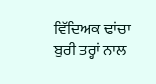ਵਿੱਦਿਅਕ ਢਾਂਚਾ ਬੁਰੀ ਤਰ੍ਹਾਂ ਨਾਲ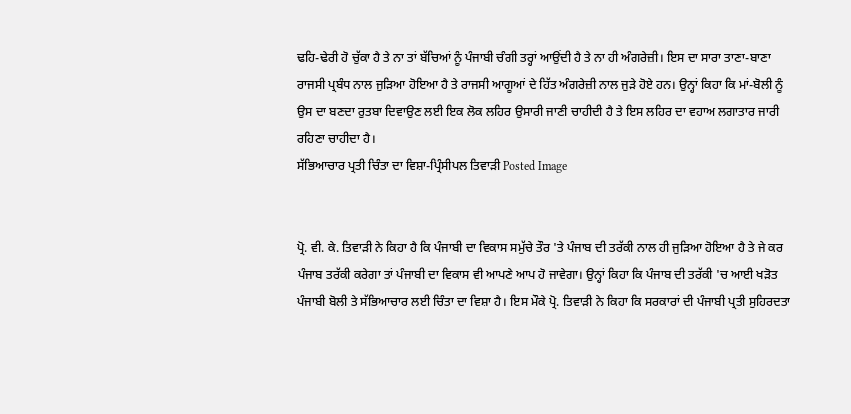ਢਹਿ-ਢੇਰੀ ਹੋ ਚੁੱਕਾ ਹੈ ਤੇ ਨਾ ਤਾਂ ਬੱਚਿਆਂ ਨੂੰ ਪੰਜਾਬੀ ਚੰਗੀ ਤਰ੍ਹਾਂ ਆਉਂਦੀ ਹੈ ਤੇ ਨਾ ਹੀ ਅੰਗਰੇਜ਼ੀ। ਇਸ ਦਾ ਸਾਰਾ ਤਾਣਾ-ਬਾਣਾ ਰਾਜਸੀ ਪ੍ਰਬੰਧ ਨਾਲ ਜੁੜਿਆ ਹੋਇਆ ਹੈ ਤੇ ਰਾਜਸੀ ਆਗੂਆਂ ਦੇ ਹਿੱਤ ਅੰਗਰੇਜ਼ੀ ਨਾਲ ਜੁੜੇ ਹੋਏ ਹਨ। ਉਨ੍ਹਾਂ ਕਿਹਾ ਕਿ ਮਾਂ-ਬੋਲੀ ਨੂੰ ਉਸ ਦਾ ਬਣਦਾ ਰੁਤਬਾ ਦਿਵਾਉਣ ਲਈ ਇਕ ਲੋਕ ਲਹਿਰ ਉਸਾਰੀ ਜਾਣੀ ਚਾਹੀਦੀ ਹੈ ਤੇ ਇਸ ਲਹਿਰ ਦਾ ਵਹਾਅ ਲਗਾਤਾਰ ਜਾਰੀ ਰਹਿਣਾ ਚਾਹੀਦਾ ਹੈ।
ਸੱਭਿਆਚਾਰ ਪ੍ਰਤੀ ਚਿੰਤਾ ਦਾ ਵਿਸ਼ਾ-ਪ੍ਰਿੰਸੀਪਲ ਤਿਵਾੜੀ Posted Image


ਪ੍ਰੋ. ਵੀ. ਕੇ. ਤਿਵਾੜੀ ਨੇ ਕਿਹਾ ਹੈ ਕਿ ਪੰਜਾਬੀ ਦਾ ਵਿਕਾਸ ਸਮੁੱਚੇ ਤੌਰ 'ਤੇ ਪੰਜਾਬ ਦੀ ਤਰੱਕੀ ਨਾਲ ਹੀ ਜੁੜਿਆ ਹੋਇਆ ਹੈ ਤੇ ਜੇ ਕਰ ਪੰਜਾਬ ਤਰੱਕੀ ਕਰੇਗਾ ਤਾਂ ਪੰਜਾਬੀ ਦਾ ਵਿਕਾਸ ਵੀ ਆਪਣੇ ਆਪ ਹੋ ਜਾਵੇਗਾ। ਉਨ੍ਹਾਂ ਕਿਹਾ ਕਿ ਪੰਜਾਬ ਦੀ ਤਰੱਕੀ 'ਚ ਆਈ ਖੜੋਤ ਪੰਜਾਬੀ ਬੋਲੀ ਤੇ ਸੱਭਿਆਚਾਰ ਲਈ ਚਿੰਤਾ ਦਾ ਵਿਸ਼ਾ ਹੈ। ਇਸ ਮੌਕੇ ਪ੍ਰੋ. ਤਿਵਾੜੀ ਨੇ ਕਿਹਾ ਕਿ ਸਰਕਾਰਾਂ ਦੀ ਪੰਜਾਬੀ ਪ੍ਰਤੀ ਸੁਹਿਰਦਤਾ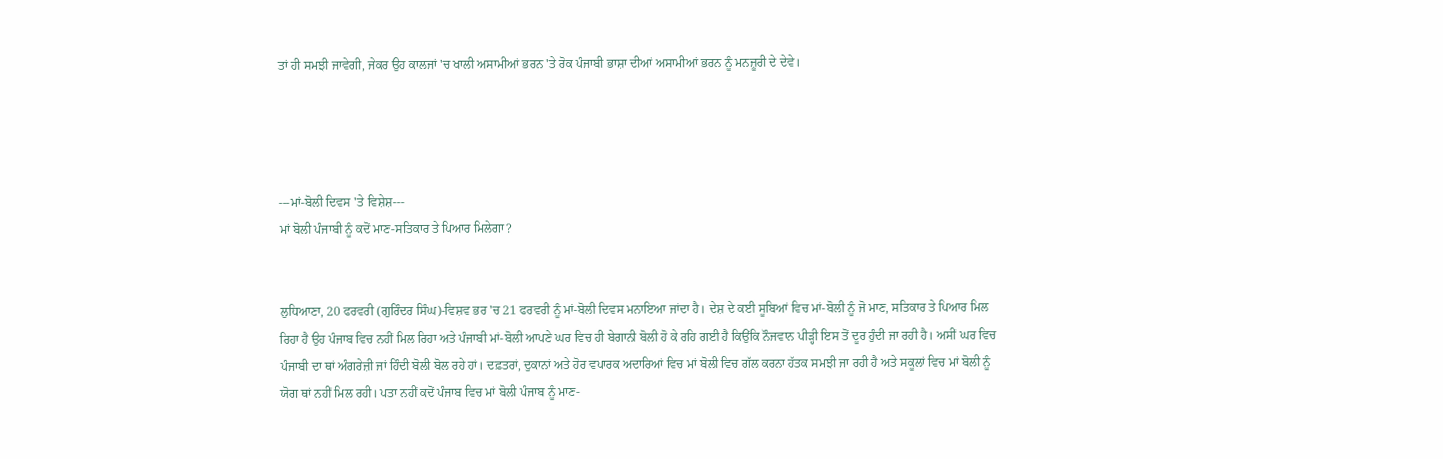ਤਾਂ ਹੀ ਸਮਝੀ ਜਾਵੇਗੀ, ਜੇਕਰ ਉਹ ਕਾਲਜਾਂ 'ਚ ਖਾਲੀ ਅਸਾਮੀਆਂ ਭਰਨ 'ਤੇ ਰੋਕ ਪੰਜਾਬੀ ਭਾਸ਼ਾ ਦੀਆਂ ਅਸਾਮੀਆਂ ਭਰਨ ਨੂੰ ਮਨਜ਼ੂਰੀ ਦੇ ਦੇਵੇ।




---ਮਾਂ-ਬੋਲੀ ਦਿਵਸ 'ਤੇ ਵਿਸ਼ੇਸ਼---
ਮਾਂ ਬੋਲੀ ਪੰਜਾਬੀ ਨੂੰ ਕਦੋਂ ਮਾਣ-ਸਤਿਕਾਰ ਤੇ ਪਿਆਰ ਮਿਲੇਗਾ?


ਲੁਧਿਆਣਾ, 20 ਫਰਵਰੀ (ਗੁਰਿੰਦਰ ਸਿੰਘ)-ਵਿਸ਼ਵ ਭਰ 'ਚ 21 ਫਰਵਰੀ ਨੂੰ ਮਾਂ-ਬੋਲੀ ਦਿਵਸ ਮਨਾਇਆ ਜਾਂਦਾ ਹੈ। ਦੇਸ਼ ਦੇ ਕਈ ਸੂਬਿਆਂ ਵਿਚ ਮਾਂ-ਬੋਲੀ ਨੂੰ ਜੋ ਮਾਣ, ਸਤਿਕਾਰ ਤੇ ਪਿਆਰ ਮਿਲ ਰਿਹਾ ਹੈ ਉਹ ਪੰਜਾਬ ਵਿਚ ਨਹੀਂ ਮਿਲ ਰਿਹਾ ਅਤੇ ਪੰਜਾਬੀ ਮਾਂ-ਬੋਲੀ ਆਪਣੇ ਘਰ ਵਿਚ ਹੀ ਬੇਗਾਨੀ ਬੋਲੀ ਹੋ ਕੇ ਰਹਿ ਗਈ ਹੈ ਕਿਉਂਕਿ ਨੌਜਵਾਨ ਪੀੜ੍ਹੀ ਇਸ ਤੋਂ ਦੂਰ ਹੁੰਦੀ ਜਾ ਰਹੀ ਹੈ। ਅਸੀਂ ਘਰ ਵਿਚ ਪੰਜਾਬੀ ਦਾ ਥਾਂ ਅੰਗਰੇਜ਼ੀ ਜਾਂ ਹਿੰਦੀ ਬੋਲੀ ਬੋਲ ਰਹੇ ਹਾਂ। ਦਫ਼ਤਰਾਂ, ਦੁਕਾਨਾਂ ਅਤੇ ਹੋਰ ਵਪਾਰਕ ਅਦਾਰਿਆਂ ਵਿਚ ਮਾਂ ਬੋਲੀ ਵਿਚ ਗੱਲ ਕਰਨਾ ਹੱਤਕ ਸਮਝੀ ਜਾ ਰਹੀ ਹੈ ਅਤੇ ਸਕੂਲਾਂ ਵਿਚ ਮਾਂ ਬੋਲੀ ਨੂੰ ਯੋਗ ਥਾਂ ਨਹੀਂ ਮਿਲ ਰਹੀ। ਪਤਾ ਨਹੀਂ ਕਦੋਂ ਪੰਜਾਬ ਵਿਚ ਮਾਂ ਬੋਲੀ ਪੰਜਾਬ ਨੂੰ ਮਾਣ-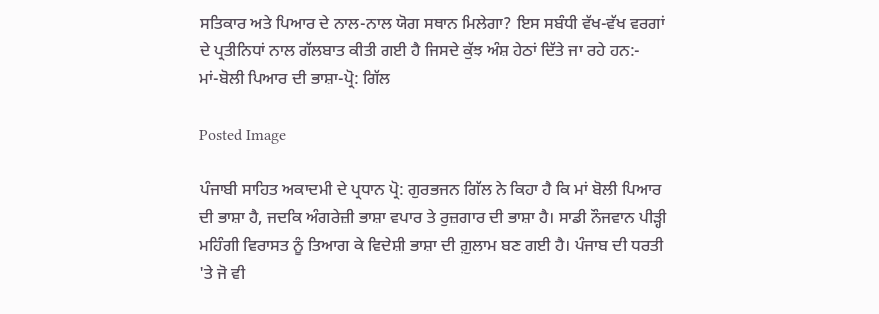ਸਤਿਕਾਰ ਅਤੇ ਪਿਆਰ ਦੇ ਨਾਲ-ਨਾਲ ਯੋਗ ਸਥਾਨ ਮਿਲੇਗਾ? ਇਸ ਸਬੰਧੀ ਵੱਖ-ਵੱਖ ਵਰਗਾਂ ਦੇ ਪ੍ਰਤੀਨਿਧਾਂ ਨਾਲ ਗੱਲਬਾਤ ਕੀਤੀ ਗਈ ਹੈ ਜਿਸਦੇ ਕੁੱਝ ਅੰਸ਼ ਹੇਠਾਂ ਦਿੱਤੇ ਜਾ ਰਹੇ ਹਨ:-
ਮਾਂ-ਬੋਲੀ ਪਿਆਰ ਦੀ ਭਾਸ਼ਾ-ਪ੍ਰੋ: ਗਿੱਲ

Posted Image

ਪੰਜਾਬੀ ਸਾਹਿਤ ਅਕਾਦਮੀ ਦੇ ਪ੍ਰਧਾਨ ਪ੍ਰੋ: ਗੁਰਭਜਨ ਗਿੱਲ ਨੇ ਕਿਹਾ ਹੈ ਕਿ ਮਾਂ ਬੋਲੀ ਪਿਆਰ ਦੀ ਭਾਸ਼ਾ ਹੈ, ਜਦਕਿ ਅੰਗਰੇਜ਼ੀ ਭਾਸ਼ਾ ਵਪਾਰ ਤੇ ਰੁਜ਼ਗਾਰ ਦੀ ਭਾਸ਼ਾ ਹੈ। ਸਾਡੀ ਨੌਜਵਾਨ ਪੀੜ੍ਹੀ ਮਹਿੰਗੀ ਵਿਰਾਸਤ ਨੂੰ ਤਿਆਗ ਕੇ ਵਿਦੇਸ਼ੀ ਭਾਸ਼ਾ ਦੀ ਗ਼ੁਲਾਮ ਬਣ ਗਈ ਹੈ। ਪੰਜਾਬ ਦੀ ਧਰਤੀ 'ਤੇ ਜੋ ਵੀ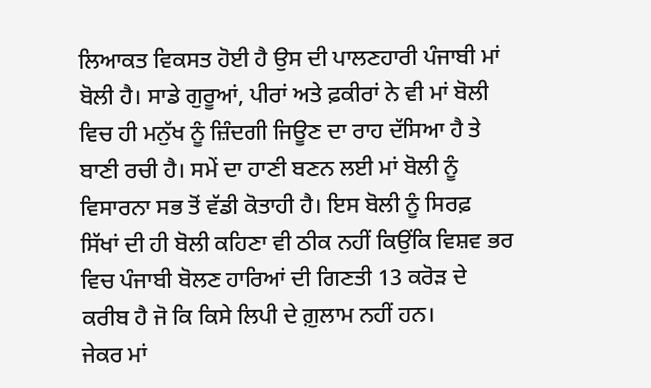ਲਿਆਕਤ ਵਿਕਸਤ ਹੋਈ ਹੈ ਉਸ ਦੀ ਪਾਲਣਹਾਰੀ ਪੰਜਾਬੀ ਮਾਂ ਬੋਲੀ ਹੈ। ਸਾਡੇ ਗੁਰੂਆਂ, ਪੀਰਾਂ ਅਤੇ ਫ਼ਕੀਰਾਂ ਨੇ ਵੀ ਮਾਂ ਬੋਲੀ ਵਿਚ ਹੀ ਮਨੁੱਖ ਨੂੰ ਜ਼ਿੰਦਗੀ ਜਿਊਣ ਦਾ ਰਾਹ ਦੱਸਿਆ ਹੈ ਤੇ ਬਾਣੀ ਰਚੀ ਹੈ। ਸਮੇਂ ਦਾ ਹਾਣੀ ਬਣਨ ਲਈ ਮਾਂ ਬੋਲੀ ਨੂੰ ਵਿਸਾਰਨਾ ਸਭ ਤੋਂ ਵੱਡੀ ਕੋਤਾਹੀ ਹੈ। ਇਸ ਬੋਲੀ ਨੂੰ ਸਿਰਫ਼ ਸਿੱਖਾਂ ਦੀ ਹੀ ਬੋਲੀ ਕਹਿਣਾ ਵੀ ਠੀਕ ਨਹੀਂ ਕਿਉਂਕਿ ਵਿਸ਼ਵ ਭਰ ਵਿਚ ਪੰਜਾਬੀ ਬੋਲਣ ਹਾਰਿਆਂ ਦੀ ਗਿਣਤੀ 13 ਕਰੋੜ ਦੇ ਕਰੀਬ ਹੈ ਜੋ ਕਿ ਕਿਸੇ ਲਿਪੀ ਦੇ ਗ਼ੁਲਾਮ ਨਹੀਂ ਹਨ।
ਜੇਕਰ ਮਾਂ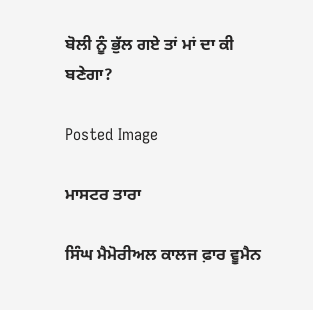ਬੋਲੀ ਨੂੰ ਭੁੱਲ ਗਏ ਤਾਂ ਮਾਂ ਦਾ ਕੀ ਬਣੇਗਾ?

Posted Image

ਮਾਸਟਰ ਤਾਰਾ

ਸਿੰਘ ਮੈਮੋਰੀਅਲ ਕਾਲਜ ਫ਼ਾਰ ਵੂਮੈਨ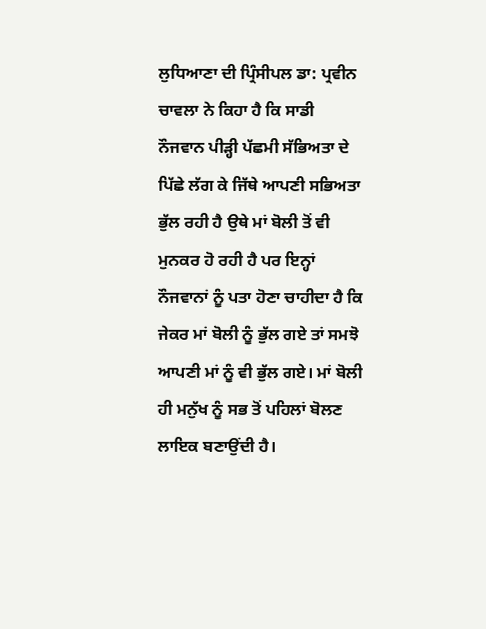ਲੁਧਿਆਣਾ ਦੀ ਪ੍ਰਿੰਸੀਪਲ ਡਾ: ਪ੍ਰਵੀਨ ਚਾਵਲਾ ਨੇ ਕਿਹਾ ਹੈ ਕਿ ਸਾਡੀ ਨੌਜਵਾਨ ਪੀੜ੍ਹੀ ਪੱਛਮੀ ਸੱਭਿਅਤਾ ਦੇ ਪਿੱਛੇ ਲੱਗ ਕੇ ਜਿੱਥੇ ਆਪਣੀ ਸਭਿਅਤਾ ਭੁੱਲ ਰਹੀ ਹੈ ਉਥੇ ਮਾਂ ਬੋਲੀ ਤੋਂ ਵੀ ਮੁਨਕਰ ਹੋ ਰਹੀ ਹੈ ਪਰ ਇਨ੍ਹਾਂ ਨੌਜਵਾਨਾਂ ਨੂੰ ਪਤਾ ਹੋਣਾ ਚਾਹੀਦਾ ਹੈ ਕਿ ਜੇਕਰ ਮਾਂ ਬੋਲੀ ਨੂੰ ਭੁੱਲ ਗਏ ਤਾਂ ਸਮਝੋ ਆਪਣੀ ਮਾਂ ਨੂੰ ਵੀ ਭੁੱਲ ਗਏ। ਮਾਂ ਬੋਲੀ ਹੀ ਮਨੁੱਖ ਨੂੰ ਸਭ ਤੋਂ ਪਹਿਲਾਂ ਬੋਲਣ ਲਾਇਕ ਬਣਾਉਂਦੀ ਹੈ।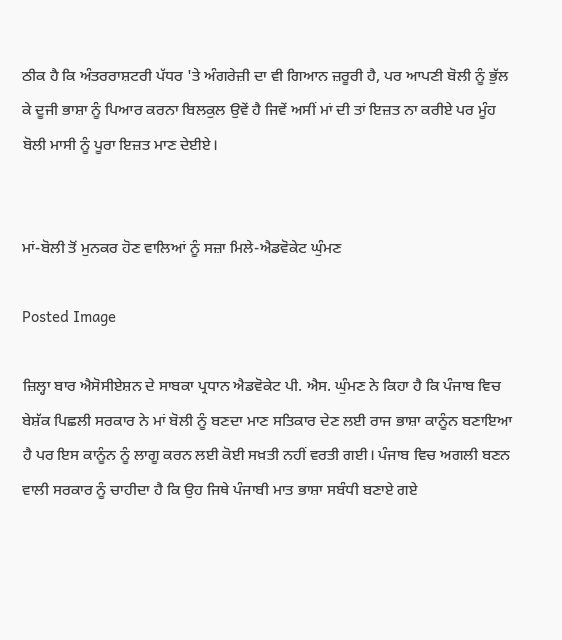ਠੀਕ ਹੈ ਕਿ ਅੰਤਰਰਾਸ਼ਟਰੀ ਪੱਧਰ 'ਤੇ ਅੰਗਰੇਜ਼ੀ ਦਾ ਵੀ ਗਿਆਨ ਜ਼ਰੂਰੀ ਹੈ, ਪਰ ਆਪਣੀ ਬੋਲੀ ਨੂੰ ਭੁੱਲ ਕੇ ਦੂਜੀ ਭਾਸ਼ਾ ਨੂੰ ਪਿਆਰ ਕਰਨਾ ਬਿਲਕੁਲ ਉਵੇਂ ਹੈ ਜਿਵੇਂ ਅਸੀਂ ਮਾਂ ਦੀ ਤਾਂ ਇਜ਼ਤ ਨਾ ਕਰੀਏ ਪਰ ਮੂੰਹ ਬੋਲੀ ਮਾਸੀ ਨੂੰ ਪੂਰਾ ਇਜ਼ਤ ਮਾਣ ਦੇਈਏ।


ਮਾਂ-ਬੋਲੀ ਤੋਂ ਮੁਨਕਰ ਹੋਣ ਵਾਲਿਆਂ ਨੂੰ ਸਜ਼ਾ ਮਿਲੇ-ਐਡਵੋਕੇਟ ਘੁੰਮਣ

Posted Image

ਜ਼ਿਲ੍ਹਾ ਬਾਰ ਐਸੋਸੀਏਸ਼ਨ ਦੇ ਸਾਬਕਾ ਪ੍ਰਧਾਨ ਐਡਵੋਕੇਟ ਪੀ. ਐਸ. ਘੁੰਮਣ ਨੇ ਕਿਹਾ ਹੈ ਕਿ ਪੰਜਾਬ ਵਿਚ ਬੇਸ਼ੱਕ ਪਿਛਲੀ ਸਰਕਾਰ ਨੇ ਮਾਂ ਬੋਲੀ ਨੂੰ ਬਣਦਾ ਮਾਣ ਸਤਿਕਾਰ ਦੇਣ ਲਈ ਰਾਜ ਭਾਸ਼ਾ ਕਾਨੂੰਨ ਬਣਾਇਆ ਹੈ ਪਰ ਇਸ ਕਾਨੂੰਨ ਨੂੰ ਲਾਗੂ ਕਰਨ ਲਈ ਕੋਈ ਸਖ਼ਤੀ ਨਹੀਂ ਵਰਤੀ ਗਈ। ਪੰਜਾਬ ਵਿਚ ਅਗਲੀ ਬਣਨ ਵਾਲੀ ਸਰਕਾਰ ਨੂੰ ਚਾਹੀਦਾ ਹੈ ਕਿ ਉਹ ਜਿਥੇ ਪੰਜਾਬੀ ਮਾਤ ਭਾਸ਼ਾ ਸਬੰਧੀ ਬਣਾਏ ਗਏ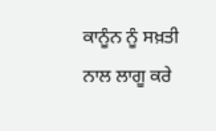ਕਾਨੂੰਨ ਨੂੰ ਸਖ਼ਤੀ ਨਾਲ ਲਾਗੂ ਕਰੇ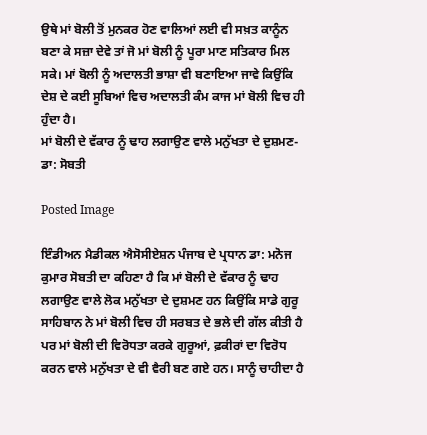ਉਥੇ ਮਾਂ ਬੋਲੀ ਤੋਂ ਮੁਨਕਰ ਹੋਣ ਵਾਲਿਆਂ ਲਈ ਵੀ ਸਖ਼ਤ ਕਾਨੂੰਨ ਬਣਾ ਕੇ ਸਜ਼ਾ ਦੇਵੇ ਤਾਂ ਜੋ ਮਾਂ ਬੋਲੀ ਨੂੰ ਪੂਰਾ ਮਾਣ ਸਤਿਕਾਰ ਮਿਲ ਸਕੇ। ਮਾਂ ਬੋਲੀ ਨੂੰ ਅਦਾਲਤੀ ਭਾਸ਼ਾ ਵੀ ਬਣਾਇਆ ਜਾਵੇ ਕਿਉਂਕਿ ਦੇਸ਼ ਦੇ ਕਈ ਸੂਬਿਆਂ ਵਿਚ ਅਦਾਲਤੀ ਕੰਮ ਕਾਜ ਮਾਂ ਬੋਲੀ ਵਿਚ ਹੀ ਹੁੰਦਾ ਹੈ।
ਮਾਂ ਬੋਲੀ ਦੇ ਵੱਕਾਰ ਨੂੰ ਢਾਹ ਲਗਾਉਣ ਵਾਲੇ ਮਨੁੱਖਤਾ ਦੇ ਦੁਸ਼ਮਣ-ਡਾ: ਸੋਬਤੀ

Posted Image

ਇੰਡੀਅਨ ਮੈਡੀਕਲ ਐਸੋਸੀਏਸ਼ਨ ਪੰਜਾਬ ਦੇ ਪ੍ਰਧਾਨ ਡਾ: ਮਨੋਜ ਕੁਮਾਰ ਸੋਬਤੀ ਦਾ ਕਹਿਣਾ ਹੈ ਕਿ ਮਾਂ ਬੋਲੀ ਦੇ ਵੱਕਾਰ ਨੂੰ ਢਾਹ ਲਗਾਉਣ ਵਾਲੇ ਲੋਕ ਮਨੁੱਖਤਾ ਦੇ ਦੁਸ਼ਮਣ ਹਨ ਕਿਉਂਕਿ ਸਾਡੇ ਗੁਰੂ ਸਾਹਿਬਾਨ ਨੇ ਮਾਂ ਬੋਲੀ ਵਿਚ ਹੀ ਸਰਬਤ ਦੇ ਭਲੇ ਦੀ ਗੱਲ ਕੀਤੀ ਹੈ ਪਰ ਮਾਂ ਬੋਲੀ ਦੀ ਵਿਰੋਧਤਾ ਕਰਕੇ ਗੁਰੂਆਂ, ਫ਼ਕੀਰਾਂ ਦਾ ਵਿਰੋਧ ਕਰਨ ਵਾਲੇ ਮਨੁੱਖਤਾ ਦੇ ਵੀ ਵੈਰੀ ਬਣ ਗਏ ਹਨ। ਸਾਨੂੰ ਚਾਹੀਦਾ ਹੈ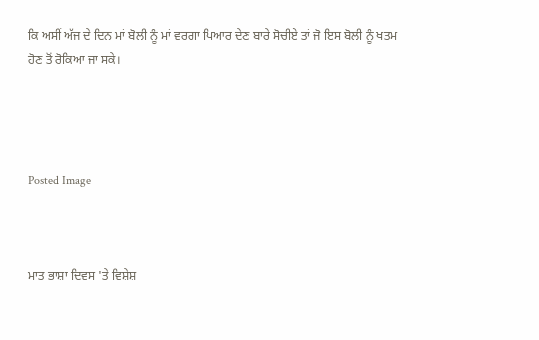ਕਿ ਅਸੀਂ ਅੱਜ ਦੇ ਦਿਨ ਮਾਂ ਬੋਲੀ ਨੂੰ ਮਾਂ ਵਰਗਾ ਪਿਆਰ ਦੇਣ ਬਾਰੇ ਸੋਚੀਏ ਤਾਂ ਜੋ ਇਸ ਬੋਲੀ ਨੂੰ ਖਤਮ ਹੋਣ ਤੋਂ ਰੋਕਿਆ ਜਾ ਸਕੇ।




Posted Image



ਮਾਤ ਭਾਸ਼ਾ ਦਿਵਸ 'ਤੇ ਵਿਸ਼ੇਸ਼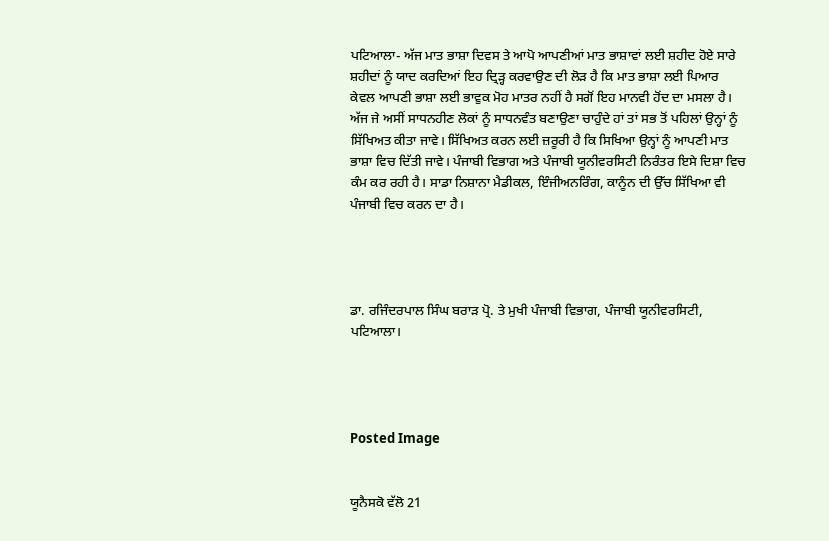ਪਟਿਆਲਾ- ਅੱਜ ਮਾਤ ਭਾਸ਼ਾ ਦਿਵਸ ਤੇ ਆਪੋ ਆਪਣੀਆਂ ਮਾਤ ਭਾਸ਼ਾਵਾਂ ਲਈ ਸ਼ਹੀਦ ਹੋਏ ਸਾਰੇ ਸ਼ਹੀਦਾਂ ਨੂੰ ਯਾਦ ਕਰਦਿਆਂ ਇਹ ਦ੍ਰਿੜ੍ਹ ਕਰਵਾਉਣ ਦੀ ਲੋੜ ਹੈ ਕਿ ਮਾਤ ਭਾਸ਼ਾ ਲਈ ਪਿਆਰ ਕੇਵਲ ਆਪਣੀ ਭਾਸ਼ਾ ਲਈ ਭਾਵੁਕ ਮੋਹ ਮਾਤਰ ਨਹੀਂ ਹੈ ਸਗੋਂ ਇਹ ਮਾਨਵੀ ਹੋਂਦ ਦਾ ਮਸਲਾ ਹੈ। ਅੱਜ ਜੇ ਅਸੀਂ ਸਾਧਨਹੀਣ ਲੋਕਾਂ ਨੂੰ ਸਾਧਨਵੰਤ ਬਣਾਉਣਾ ਚਾਹੁੰਦੇ ਹਾਂ ਤਾਂ ਸਭ ਤੋਂ ਪਹਿਲਾਂ ਉਨ੍ਹਾਂ ਨੂੰ ਸਿੱਖਿਅਤ ਕੀਤਾ ਜਾਵੇ। ਸਿੱਖਿਅਤ ਕਰਨ ਲਈ ਜ਼ਰੂਰੀ ਹੈ ਕਿ ਸਿਖਿਆ ਉਨ੍ਹਾਂ ਨੂੰ ਆਪਣੀ ਮਾਤ ਭਾਸ਼ਾ ਵਿਚ ਦਿੱਤੀ ਜਾਵੇ। ਪੰਜਾਬੀ ਵਿਭਾਗ ਅਤੇ ਪੰਜਾਬੀ ਯੂਨੀਵਰਸਿਟੀ ਨਿਰੰਤਰ ਇਸੇ ਦਿਸ਼ਾ ਵਿਚ ਕੰਮ ਕਰ ਰਹੀ ਹੈ। ਸਾਡਾ ਨਿਸ਼ਾਨਾ ਮੈਡੀਕਲ, ਇੰਜੀਅਨਰਿੰਗ, ਕਾਨੂੰਨ ਦੀ ਉੱਚ ਸਿੱਖਿਆ ਵੀ ਪੰਜਾਬੀ ਵਿਚ ਕਰਨ ਦਾ ਹੈ।




ਡਾ. ਰਜਿੰਦਰਪਾਲ ਸਿੰਘ ਬਰਾੜ ਪ੍ਰੋ. ਤੇ ਮੁਖੀ ਪੰਜਾਬੀ ਵਿਭਾਗ, ਪੰਜਾਬੀ ਯੂਨੀਵਰਸਿਟੀ, ਪਟਿਆਲਾ।




Posted Image


ਯੂਨੈਸਕੋ ਵੱਲੋ 21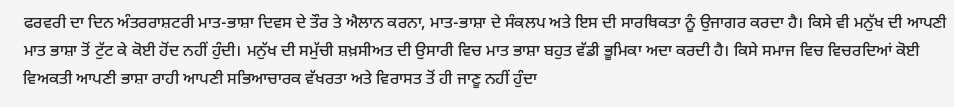ਫਰਵਰੀ ਦਾ ਦਿਨ ਅੰਤਰਰਾਸ਼ਟਰੀ ਮਾਤ-ਭਾਸ਼ਾ ਦਿਵਸ ਦੇ ਤੌਰ ਤੇ ਐਲਾਨ ਕਰਨਾ, ਮਾਤ-ਭਾਸ਼ਾ ਦੇ ਸੰਕਲਪ ਅਤੇ ਇਸ ਦੀ ਸਾਰਥਿਕਤਾ ਨੂੰ ਉਜਾਗਰ ਕਰਦਾ ਹੈ। ਕਿਸੇ ਵੀ ਮਨੁੱਖ ਦੀ ਆਪਣੀ ਮਾਤ ਭਾਸ਼ਾ ਤੋਂ ਟੁੱਟ ਕੇ ਕੋਈ ਹੋਂਦ ਨਹੀਂ ਹੁੰਦੀ। ਮਨੁੱਖ ਦੀ ਸਮੁੱਚੀ ਸ਼ਖ਼ਸੀਅਤ ਦੀ ਉਸਾਰੀ ਵਿਚ ਮਾਤ ਭਾਸ਼ਾ ਬਹੁਤ ਵੱਡੀ ਭੂਮਿਕਾ ਅਦਾ ਕਰਦੀ ਹੈ। ਕਿਸੇ ਸਮਾਜ ਵਿਚ ਵਿਚਰਦਿਆਂ ਕੋਈ ਵਿਅਕਤੀ ਆਪਣੀ ਭਾਸ਼ਾ ਰਾਹੀ ਆਪਣੀ ਸਭਿਆਚਾਰਕ ਵੱਖਰਤਾ ਅਤੇ ਵਿਰਾਸਤ ਤੋਂ ਹੀ ਜਾਣੂ ਨਹੀਂ ਹੁੰਦਾ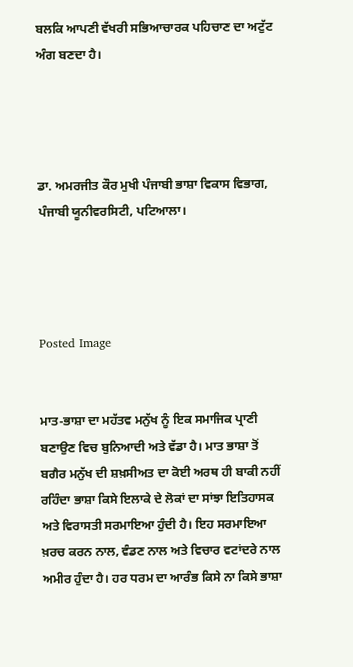ਬਲਕਿ ਆਪਣੀ ਵੱਖਰੀ ਸਭਿਆਚਾਰਕ ਪਹਿਚਾਣ ਦਾ ਅਟੁੱਟ ਅੰਗ ਬਣਦਾ ਹੈ।




ਡਾ. ਅਮਰਜੀਤ ਕੌਰ ਮੁਖੀ ਪੰਜਾਬੀ ਭਾਸ਼ਾ ਵਿਕਾਸ ਵਿਭਾਗ, ਪੰਜਾਬੀ ਯੂਨੀਵਰਸਿਟੀ, ਪਟਿਆਲਾ।




Posted Image


ਮਾਤ-ਭਾਸ਼ਾ ਦਾ ਮਹੱਤਵ ਮਨੁੱਖ ਨੂੰ ਇਕ ਸਮਾਜਿਕ ਪ੍ਰਾਣੀ ਬਣਾਉਣ ਵਿਚ ਬੁਨਿਆਦੀ ਅਤੇ ਵੱਡਾ ਹੈ। ਮਾਤ ਭਾਸ਼ਾ ਤੋਂ ਬਗੈਰ ਮਨੁੱਖ ਦੀ ਸ਼ਖ਼ਸੀਅਤ ਦਾ ਕੋਈ ਅਰਥ ਹੀ ਬਾਕੀ ਨਹੀਂ ਰਹਿੰਦਾ ਭਾਸ਼ਾ ਕਿਸੇ ਇਲਾਕੇ ਦੇ ਲੋਕਾਂ ਦਾ ਸਾਂਝਾ ਇਤਿਹਾਸਕ ਅਤੇ ਵਿਰਾਸਤੀ ਸਰਮਾਇਆ ਹੁੰਦੀ ਹੈ। ਇਹ ਸਰਮਾਇਆ ਖ਼ਰਚ ਕਰਨ ਨਾਲ, ਵੰਡਣ ਨਾਲ ਅਤੇ ਵਿਚਾਰ ਵਟਾਂਦਰੇ ਨਾਲ ਅਮੀਰ ਹੁੰਦਾ ਹੈ। ਹਰ ਧਰਮ ਦਾ ਆਰੰਭ ਕਿਸੇ ਨਾ ਕਿਸੇ ਭਾਸ਼ਾ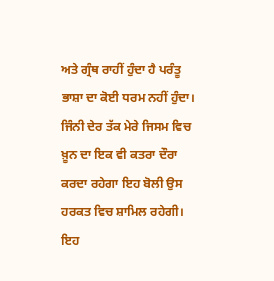ਅਤੇ ਗ੍ਰੰਥ ਰਾਹੀਂ ਹੁੰਦਾ ਹੈ ਪਰੰਤੂ ਭਾਸ਼ਾ ਦਾ ਕੋਈ ਧਰਮ ਨਹੀਂ ਹੁੰਦਾ। ਜਿੰਨੀ ਦੇਰ ਤੱਕ ਮੇਰੇ ਜਿਸਮ ਵਿਚ ਖ਼ੂਨ ਦਾ ਇਕ ਵੀ ਕਤਰਾ ਦੌਰਾ ਕਰਦਾ ਰਹੇਗਾ ਇਹ ਬੋਲੀ ਉਸ ਹਰਕਤ ਵਿਚ ਸ਼ਾਮਿਲ ਰਹੇਗੀ। ਇਹ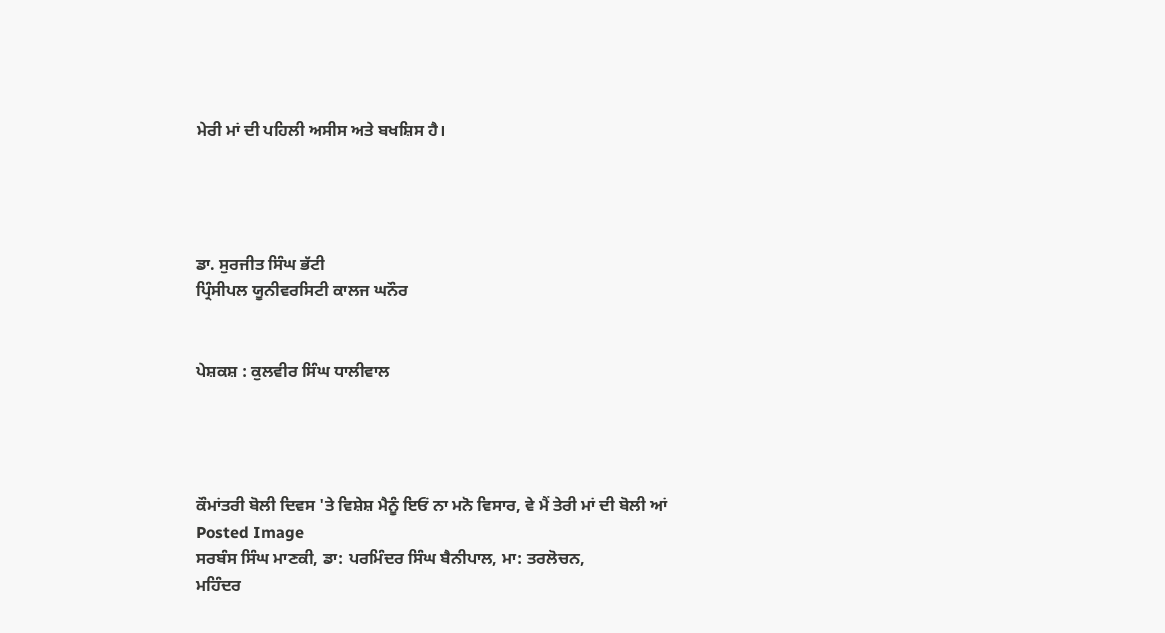ਮੇਰੀ ਮਾਂ ਦੀ ਪਹਿਲੀ ਅਸੀਸ ਅਤੇ ਬਖਸ਼ਿਸ ਹੈ।




ਡਾ. ਸੁਰਜੀਤ ਸਿੰਘ ਭੱਟੀ
ਪ੍ਰਿੰਸੀਪਲ ਯੂਨੀਵਰਸਿਟੀ ਕਾਲਜ ਘਨੌਰ


ਪੇਸ਼ਕਸ਼ : ਕੁਲਵੀਰ ਸਿੰਘ ਧਾਲੀਵਾਲ




ਕੌਮਾਂਤਰੀ ਬੋਲੀ ਦਿਵਸ 'ਤੇ ਵਿਸ਼ੇਸ਼ ਮੈਨੂੰ ਇਓਂ ਨਾ ਮਨੋ ਵਿਸਾਰ, ਵੇ ਮੈਂ ਤੇਰੀ ਮਾਂ ਦੀ ਬੋਲੀ ਆਂ
Posted Image
ਸਰਬੰਸ ਸਿੰਘ ਮਾਣਕੀ, ਡਾ: ਪਰਮਿੰਦਰ ਸਿੰਘ ਬੈਨੀਪਾਲ, ਮਾ: ਤਰਲੋਚਨ,
ਮਹਿੰਦਰ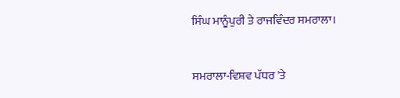ਸਿੰਘ ਮਾਨੂੰਪੁਰੀ ਤੇ ਰਾਜਵਿੰਦਰ ਸਮਰਾਲਾ।


ਸਮਰਾਲਾ-ਵਿਸ਼ਵ ਪੱਧਰ 'ਤੇ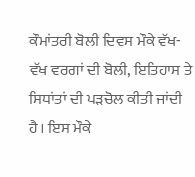ਕੌਮਾਂਤਰੀ ਬੋਲੀ ਦਿਵਸ ਮੌਕੇ ਵੱਖ-ਵੱਖ ਵਰਗਾਂ ਦੀ ਬੋਲੀ, ਇਤਿਹਾਸ ਤੇ ਸਿਧਾਂਤਾਂ ਦੀ ਪੜਚੋਲ ਕੀਤੀ ਜਾਂਦੀ ਹੈ। ਇਸ ਮੌਕੇ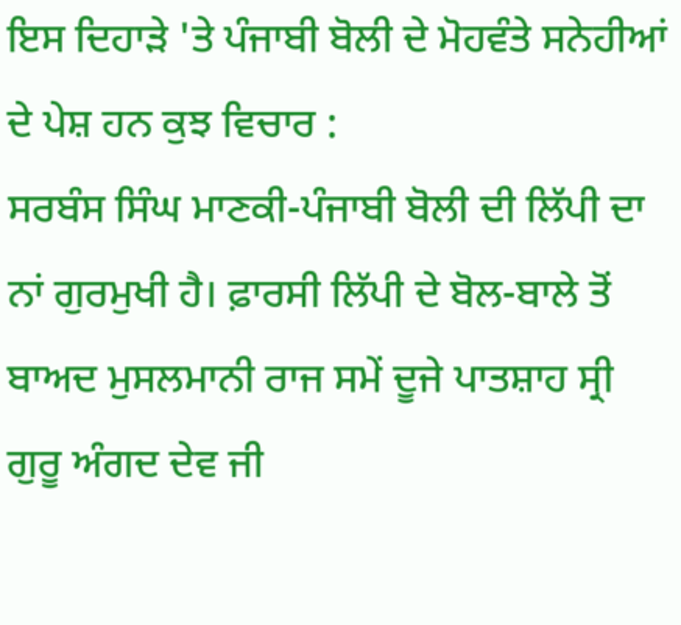ਇਸ ਦਿਹਾੜੇ 'ਤੇ ਪੰਜਾਬੀ ਬੋਲੀ ਦੇ ਮੋਹਵੰਤੇ ਸਨੇਹੀਆਂ ਦੇ ਪੇਸ਼ ਹਨ ਕੁਝ ਵਿਚਾਰ :
ਸਰਬੰਸ ਸਿੰਘ ਮਾਣਕੀ-ਪੰਜਾਬੀ ਬੋਲੀ ਦੀ ਲਿੱਪੀ ਦਾ ਨਾਂ ਗੁਰਮੁਖੀ ਹੈ। ਫ਼ਾਰਸੀ ਲਿੱਪੀ ਦੇ ਬੋਲ-ਬਾਲੇ ਤੋਂ ਬਾਅਦ ਮੁਸਲਮਾਨੀ ਰਾਜ ਸਮੇਂ ਦੂਜੇ ਪਾਤਸ਼ਾਹ ਸ੍ਰੀ ਗੁਰੂ ਅੰਗਦ ਦੇਵ ਜੀ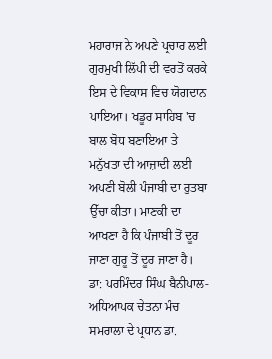ਮਹਾਰਾਜ ਨੇ ਅਪਣੇ ਪ੍ਰਚਾਰ ਲਈ ਗੁਰਮੁਖੀ ਲਿੱਪੀ ਦੀ ਵਰਤੋਂ ਕਰਕੇ ਇਸ ਦੇ ਵਿਕਾਸ ਵਿਚ ਯੋਗਦਾਨ ਪਾਇਆ। ਖਡੂਰ ਸਾਹਿਬ 'ਚ ਬਾਲ ਬੋਧ ਬਣਾਇਆ ਤੇ ਮਨੁੱਖਤਾ ਦੀ ਆਜ਼ਾਦੀ ਲਈ ਅਪਣੀ ਬੋਲੀ ਪੰਜਾਬੀ ਦਾ ਰੁਤਬਾ ਉੱਚਾ ਕੀਤਾ। ਮਾਣਕੀ ਦਾ ਆਖਣਾ ਹੈ ਕਿ ਪੰਜਾਬੀ ਤੋਂ ਦੂਰ ਜਾਣਾ ਗੁਰੂ ਤੋਂ ਦੂਰ ਜਾਣਾ ਹੈ।
ਡਾ: ਪਰਮਿੰਦਰ ਸਿੰਘ ਬੈਨੀਪਾਲ-ਅਧਿਆਪਕ ਚੇਤਨਾ ਮੰਚ ਸਮਰਾਲਾ ਦੇ ਪ੍ਰਧਾਨ ਡਾ.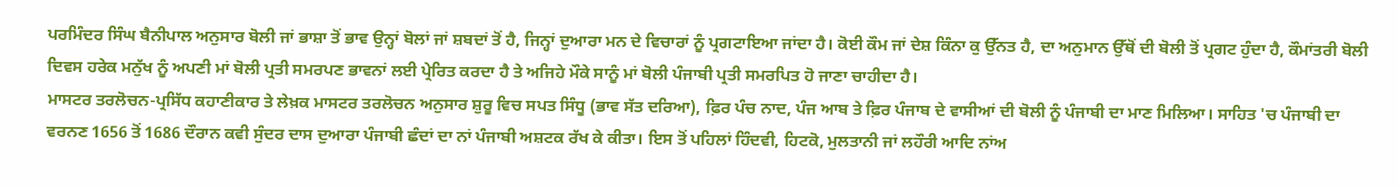ਪਰਮਿੰਦਰ ਸਿੰਘ ਬੈਨੀਪਾਲ ਅਨੁਸਾਰ ਬੋਲੀ ਜਾਂ ਭਾਸ਼ਾ ਤੋਂ ਭਾਵ ਉਨ੍ਹਾਂ ਬੋਲਾਂ ਜਾਂ ਸ਼ਬਦਾਂ ਤੋਂ ਹੈ, ਜਿਨ੍ਹਾਂ ਦੁਆਰਾ ਮਨ ਦੇ ਵਿਚਾਰਾਂ ਨੂੰ ਪ੍ਰਗਟਾਇਆ ਜਾਂਦਾ ਹੈ। ਕੋਈ ਕੌਮ ਜਾਂ ਦੇਸ਼ ਕਿੰਨਾ ਕੁ ਉੱਨਤ ਹੈ, ਦਾ ਅਨੁਮਾਨ ਉੱਥੋਂ ਦੀ ਬੋਲੀ ਤੋਂ ਪ੍ਰਗਟ ਹੁੰਦਾ ਹੈ, ਕੌਮਾਂਤਰੀ ਬੋਲੀ ਦਿਵਸ ਹਰੇਕ ਮਨੁੱਖ ਨੂੰ ਅਪਣੀ ਮਾਂ ਬੋਲੀ ਪ੍ਰਤੀ ਸਮਰਪਣ ਭਾਵਨਾਂ ਲਈ ਪ੍ਰੇਰਿਤ ਕਰਦਾ ਹੈ ਤੇ ਅਜਿਹੇ ਮੌਕੇ ਸਾਨੂੰ ਮਾਂ ਬੋਲੀ ਪੰਜਾਬੀ ਪ੍ਰਤੀ ਸਮਰਪਿਤ ਹੋ ਜਾਣਾ ਚਾਹੀਦਾ ਹੈ।
ਮਾਸਟਰ ਤਰਲੋਚਨ-ਪ੍ਰਸਿੱਧ ਕਹਾਣੀਕਾਰ ਤੇ ਲੇਖ਼ਕ ਮਾਸਟਰ ਤਰਲੋਚਨ ਅਨੁਸਾਰ ਸ਼ੁਰੂ ਵਿਚ ਸਪਤ ਸਿੰਧੂ (ਭਾਵ ਸੱਤ ਦਰਿਆ), ਫ਼ਿਰ ਪੰਚ ਨਾਦ, ਪੰਜ ਆਬ ਤੇ ਫ਼ਿਰ ਪੰਜਾਬ ਦੇ ਵਾਸੀਆਂ ਦੀ ਬੋਲੀ ਨੂੰ ਪੰਜਾਬੀ ਦਾ ਮਾਣ ਮਿਲਿਆ। ਸਾਹਿਤ 'ਚ ਪੰਜਾਬੀ ਦਾ ਵਰਨਣ 1656 ਤੋਂ 1686 ਦੌਰਾਨ ਕਵੀ ਸੁੰਦਰ ਦਾਸ ਦੁਆਰਾ ਪੰਜਾਬੀ ਛੰਦਾਂ ਦਾ ਨਾਂ ਪੰਜਾਬੀ ਅਸ਼ਟਕ ਰੱਖ ਕੇ ਕੀਤਾ। ਇਸ ਤੋਂ ਪਹਿਲਾਂ ਹਿੰਦਵੀ, ਹਿਟਕੋ, ਮੁਲਤਾਨੀ ਜਾਂ ਲਹੌਰੀ ਆਦਿ ਨਾਂਅ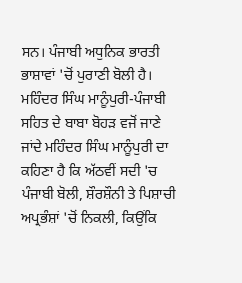ਸਨ। ਪੰਜਾਬੀ ਅਧੁਨਿਕ ਭਾਰਤੀ ਭਾਸ਼ਾਵਾਂ 'ਚੋਂ ਪੁਰਾਣੀ ਬੋਲੀ ਹੈ।
ਮਹਿੰਦਰ ਸਿੰਘ ਮਾਨੂੰਪੁਰੀ-ਪੰਜਾਬੀ ਸਹਿਤ ਦੇ ਬਾਬਾ ਬੋਹੜ ਵਜੋਂ ਜਾਣੇ ਜਾਂਦੇ ਮਹਿੰਦਰ ਸਿੰਘ ਮਾਨੂੰਪੁਰੀ ਦਾ ਕਹਿਣਾ ਹੈ ਕਿ ਅੱਠਵੀਂ ਸਦੀ 'ਚ ਪੰਜਾਬੀ ਬੋਲੀ, ਸ਼ੌਰਸ਼ੌਨੀ ਤੇ ਪਿਸ਼ਾਚੀ ਅਪ੍ਰਭੰਸ਼ਾਂ 'ਚੋਂ ਨਿਕਲੀ, ਕਿਉਂਕਿ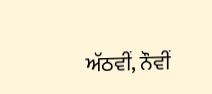ਅੱਠਵੀਂ, ਨੌਵੀਂ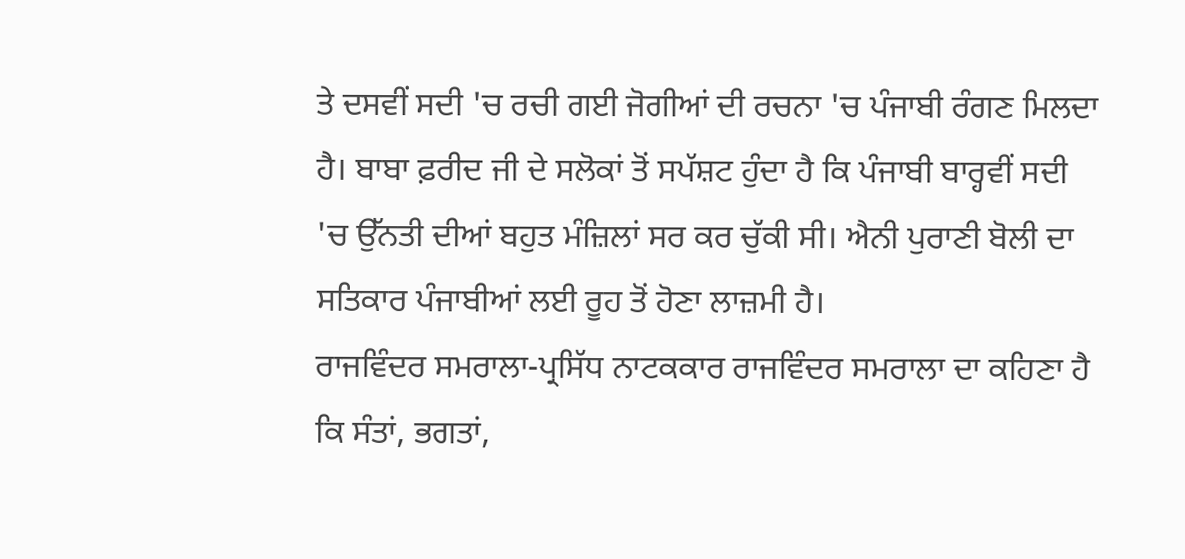ਤੇ ਦਸਵੀਂ ਸਦੀ 'ਚ ਰਚੀ ਗਈ ਜੋਗੀਆਂ ਦੀ ਰਚਨਾ 'ਚ ਪੰਜਾਬੀ ਰੰਗਣ ਮਿਲਦਾ ਹੈ। ਬਾਬਾ ਫ਼ਰੀਦ ਜੀ ਦੇ ਸਲੋਕਾਂ ਤੋਂ ਸਪੱਸ਼ਟ ਹੁੰਦਾ ਹੈ ਕਿ ਪੰਜਾਬੀ ਬਾਰ੍ਹਵੀਂ ਸਦੀ 'ਚ ਉੱਨਤੀ ਦੀਆਂ ਬਹੁਤ ਮੰਜ਼ਿਲਾਂ ਸਰ ਕਰ ਚੁੱਕੀ ਸੀ। ਐਨੀ ਪੁਰਾਣੀ ਬੋਲੀ ਦਾ ਸਤਿਕਾਰ ਪੰਜਾਬੀਆਂ ਲਈ ਰੂਹ ਤੋਂ ਹੋਣਾ ਲਾਜ਼ਮੀ ਹੈ।
ਰਾਜਵਿੰਦਰ ਸਮਰਾਲਾ-ਪ੍ਰਸਿੱਧ ਨਾਟਕਕਾਰ ਰਾਜਵਿੰਦਰ ਸਮਰਾਲਾ ਦਾ ਕਹਿਣਾ ਹੈ ਕਿ ਸੰਤਾਂ, ਭਗਤਾਂ,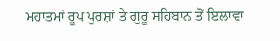ਮਹਾਤਮਾਂ ਰੂਪ ਪੁਰਸ਼ਾਂ ਤੇ ਗੁਰੂ ਸਹਿਬਾਨ ਤੋਂ ਇਲਾਵਾ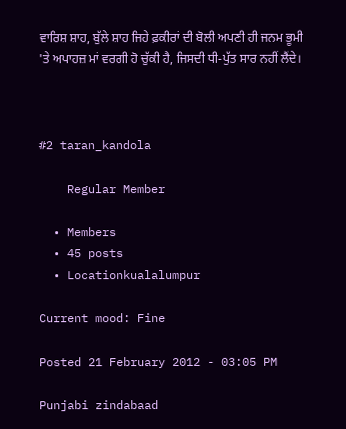ਵਾਰਿਸ਼ ਸ਼ਾਹ, ਬੁੱਲੇ ਸ਼ਾਹ ਜਿਹੇ ਫ਼ਕੀਰਾਂ ਦੀ ਬੋਲੀ ਅਪਣੀ ਹੀ ਜਨਮ ਭੂਮੀ 'ਤੇ ਅਪਾਹਜ਼ ਮਾਂ ਵਰਗੀ ਹੋ ਚੁੱਕੀ ਹੈ, ਜਿਸਦੀ ਧੀ-ਪੁੱਤ ਸਾਰ ਨਹੀਂ ਲੈਂਦੇ।



#2 taran_kandola

    Regular Member

  • Members
  • 45 posts
  • Locationkualalumpur

Current mood: Fine

Posted 21 February 2012 - 03:05 PM

Punjabi zindabaad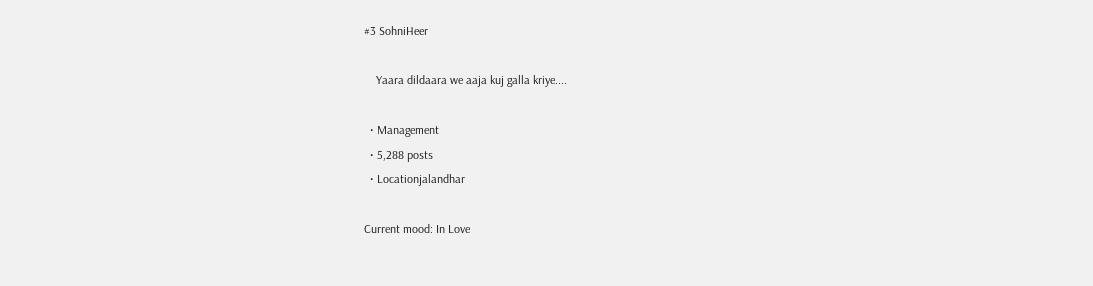#3 SohniHeer

    Yaara dildaara we aaja kuj galla kriye....

  • Management
  • 5,288 posts
  • Locationjalandhar

Current mood: In Love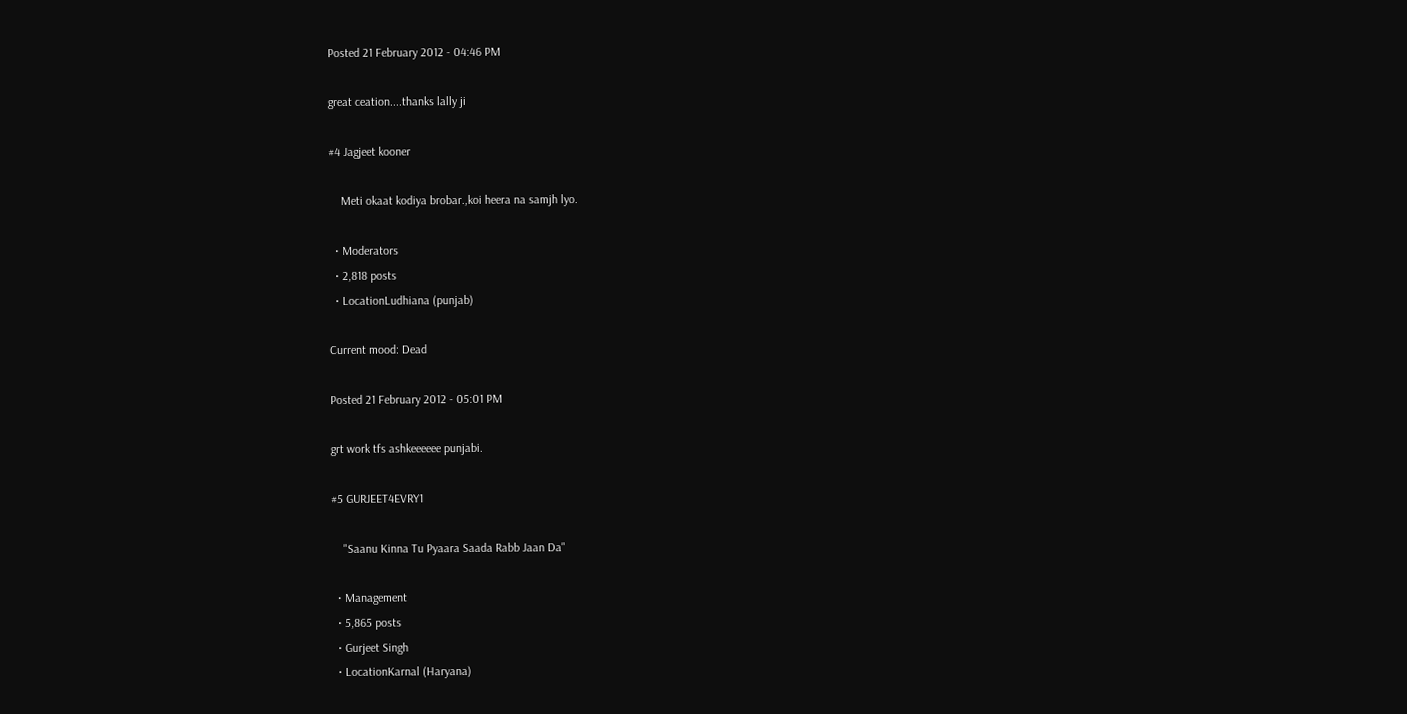Posted 21 February 2012 - 04:46 PM

great ceation....thanks lally ji

#4 Jagjeet kooner

    Meti okaat kodiya brobar.,koi heera na samjh lyo.

  • Moderators
  • 2,818 posts
  • LocationLudhiana (punjab)

Current mood: Dead

Posted 21 February 2012 - 05:01 PM

grt work tfs ashkeeeeee punjabi.

#5 GURJEET4EVRY1

    "Saanu Kinna Tu Pyaara Saada Rabb Jaan Da"

  • Management
  • 5,865 posts
  • Gurjeet Singh
  • LocationKarnal (Haryana)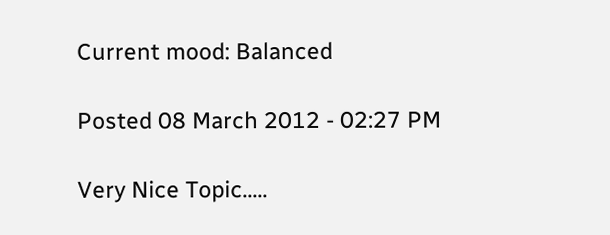Current mood: Balanced

Posted 08 March 2012 - 02:27 PM

Very Nice Topic.....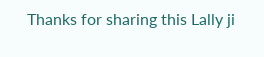Thanks for sharing this Lally ji